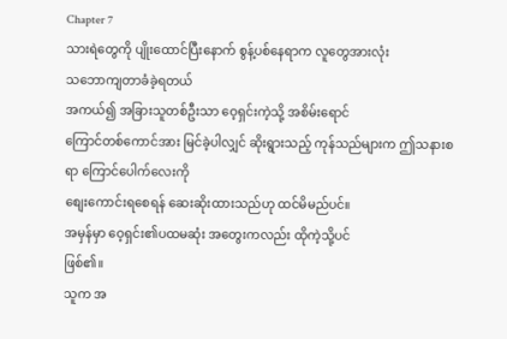Chapter 7
သားရဲတွေကို ပျိုးထောင်ပြီးနောက် စွန့်ပစ်နေရာက လူတွေအားလုံး
သဘောကျတာခံခဲ့ရတယ်
အကယ်၍ အခြားသူတစ်ဦးသာ ဝေ့ရှင်းကဲ့သို့ အစိမ်းရောင်
ကြောင်တစ်ကောင်အား မြင်ခဲ့ပါလျှင် ဆိုးရွားသည့် ကုန်သည်များက ဤသနားစရာ ကြောင်ပေါက်လေးကို
စျေးကောင်းရစေရန် ဆေးဆိုးထားသည်ဟု ထင်မိမည်ပင်။
အမှန်မှာ ဝေ့ရှင်း၏ပထမဆုံး အတွေးကလည်း ထိုကဲ့သို့ပင်
ဖြစ်၏။
သူက အ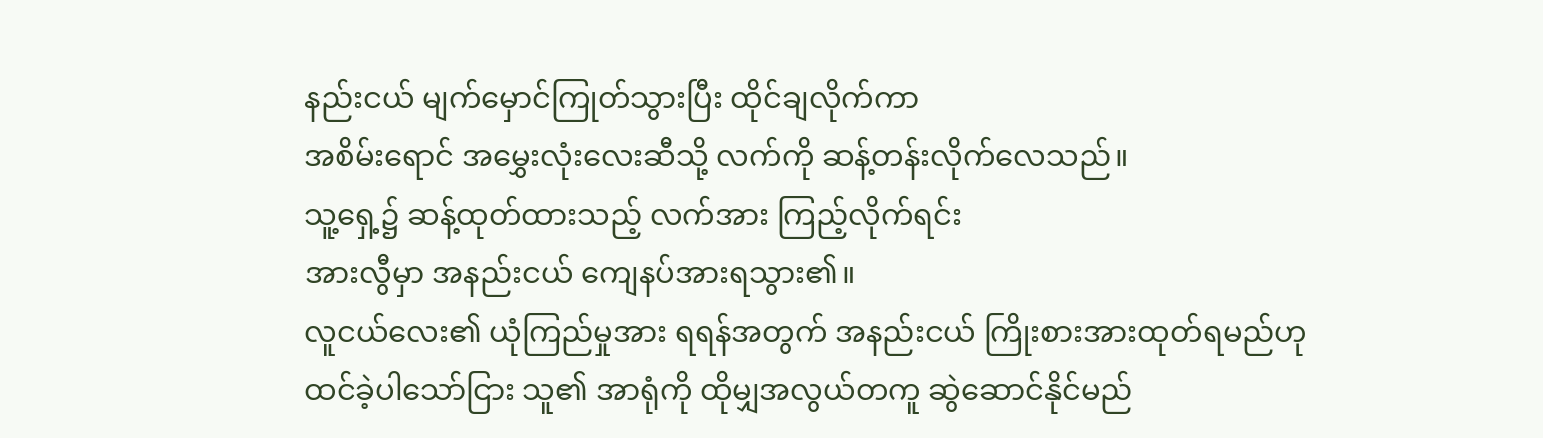နည်းငယ် မျက်မှောင်ကြုတ်သွားပြီး ထိုင်ချလိုက်ကာ
အစိမ်းရောင် အမွှေးလုံးလေးဆီသို့ လက်ကို ဆန့်တန်းလိုက်လေသည်။
သူ့ရှေ့၌ ဆန့်ထုတ်ထားသည့် လက်အား ကြည့်လိုက်ရင်း
အားလွီမှာ အနည်းငယ် ကျေနပ်အားရသွား၏။
လူငယ်လေး၏ ယုံကြည်မှုအား ရရန်အတွက် အနည်းငယ် ကြိုးစားအားထုတ်ရမည်ဟု
ထင်ခဲ့ပါသော်ငြား သူ၏ အာရုံကို ထိုမျှအလွယ်တကူ ဆွဲဆောင်နိုင်မည်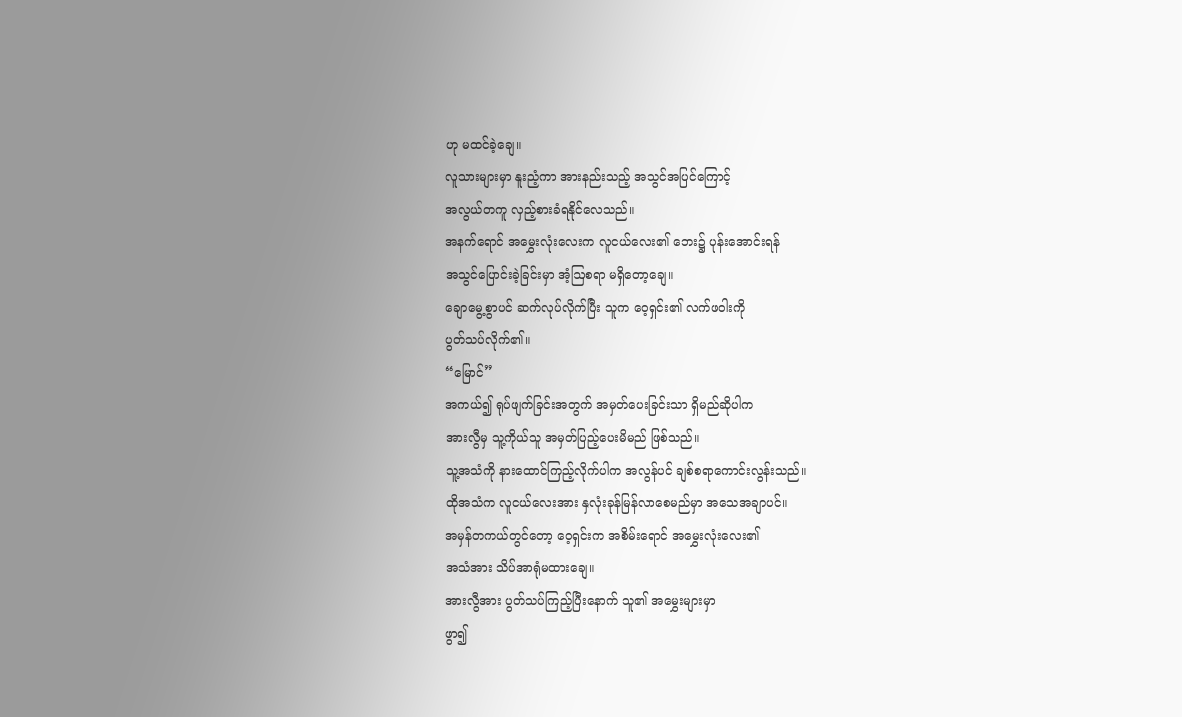ဟု မထင်ခဲ့ချေ။
လူသားများမှာ နူးညံ့ကာ အားနည်းသည့် အသွင်အပြင်ကြောင့်
အလွယ်တကူ လှည့်စားခံရနိုင်လေသည်။
အနက်ရောင် အမွှေးလုံးလေးက လူငယ်လေး၏ ဘေး၌ ပုန်းအောင်းရန်
အသွင်ပြောင်းခဲ့ခြင်းမှာ အံ့ဩစရာ မရှိတော့ချေ။
ချောမွေ့စွာပင် ဆက်လုပ်လိုက်ပြီး သူက ဝေ့ရှင်း၏ လက်ဖဝါးကို
ပွတ်သပ်လိုက်၏။
“မြောင်”
အကယ်၍ ရုပ်ဖျက်ခြင်းအတွက် အမှတ်ပေးခြင်းသာ ရှိမည်ဆိုပါက
အားလွီမှ သူ့ကိုယ်သူ အမှတ်ပြည့်ပေးမိမည် ဖြစ်သည်။
သူ့အသံကို နားထောင်ကြည့်လိုက်ပါက အလွန်ပင် ချစ်စရာကောင်းလွန်းသည်။
ထိုအသံက လူငယ်လေးအား နှလုံးခုန်မြန်လာစေမည်မှာ အသေအချာပင်။
အမှန်တကယ်တွင်တော့ ဝေ့ရှင်းက အစိမ်းရောင် အမွှေးလုံးလေး၏
အသံအား သိပ်အာရုံမထားချေ။
အားလွီအား ပွတ်သပ်ကြည့်ပြီးနောက် သူ၏ အမွှေးများမှာ
ဖွာ၍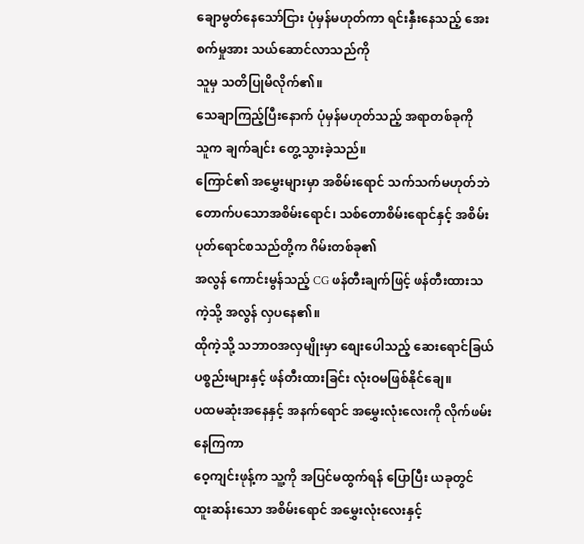ချောမွတ်နေသော်ငြား ပုံမှန်မဟုတ်ကာ ရင်းနှီးနေသည့် အေးစက်မှုအား သယ်ဆောင်လာသည်ကို
သူမှ သတိပြုမိလိုက်၏။
သေချာကြည့်ပြီးနောက် ပုံမှန်မဟုတ်သည့် အရာတစ်ခုကို
သူက ချက်ချင်း တွေ့သွားခဲ့သည်။
ကြောင်၏ အမွှေးများမှာ အစိမ်းရောင် သက်သက်မဟုတ်ဘဲ
တောက်ပသောအစိမ်းရောင်၊ သစ်တောစိမ်းရောင်နှင့် အစိမ်းပုတ်ရောင်စသည်တို့က ဂိမ်းတစ်ခု၏
အလွန် ကောင်းမွန်သည့် CG ဖန်တီးချက်ဖြင့် ဖန်တီးထားသကဲ့သို့ အလွန် လှပနေ၏။
ထိုကဲ့သို့ သဘာဝအလှမျိုးမှာ စျေးပေါသည့် ဆေးရောင်ခြယ်
ပစ္စည်းများနှင့် ဖန်တီးထားခြင်း လုံးဝမဖြစ်နိုင်ချေ။
ပထမဆုံးအနေနှင့် အနက်ရောင် အမွှေးလုံးလေးကို လိုက်ဖမ်းနေကြကာ
ဝေ့ကျင်းဖုန့်က သူ့ကို အပြင်မထွက်ရန် ပြောပြီး ယခုတွင် ထူးဆန်းသော အစိမ်းရောင် အမွှေးလုံးလေးနှင့်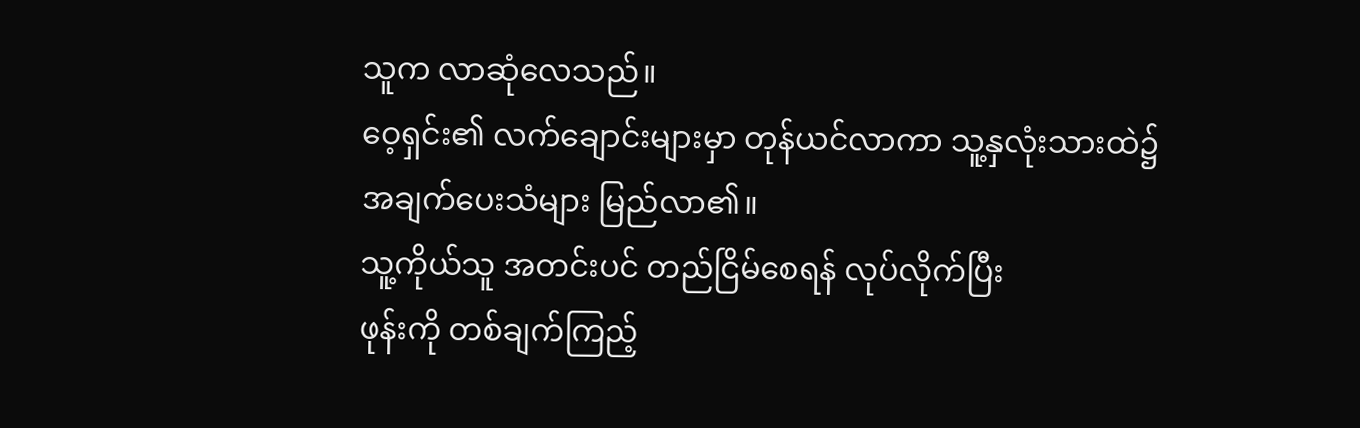သူက လာဆုံလေသည်။
ဝေ့ရှင်း၏ လက်ချောင်းများမှာ တုန်ယင်လာကာ သူ့နှလုံးသားထဲ၌
အချက်ပေးသံများ မြည်လာ၏။
သူ့ကိုယ်သူ အတင်းပင် တည်ငြိမ်စေရန် လုပ်လိုက်ပြီး
ဖုန်းကို တစ်ချက်ကြည့်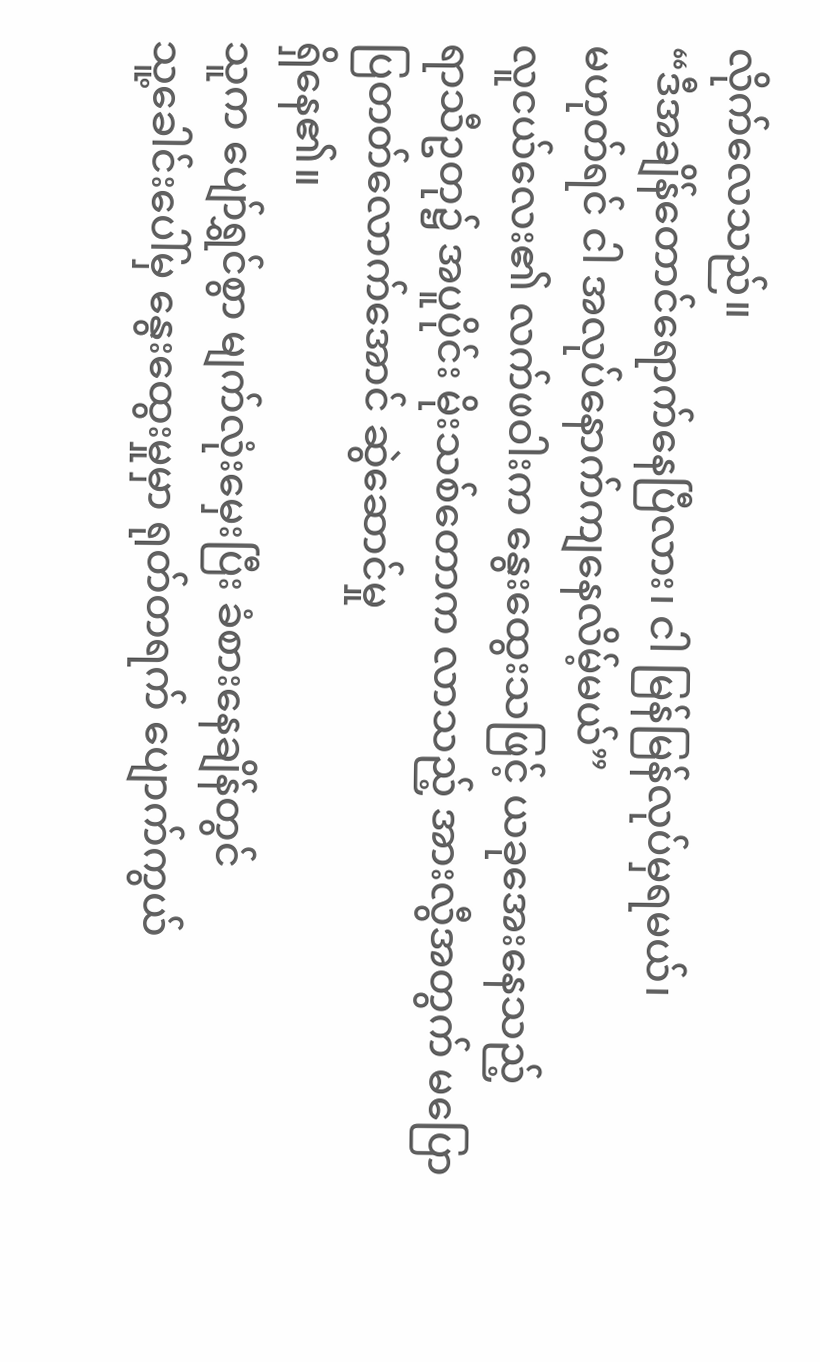လိုက်လေသည်။
“ဒီအချိန်တောင်ရောက်နေပြီလား၊ ငါ မြန်မြန်လုပ်မှရမယ်၊
မဟုတ်ရင် ငါ အလုပ်နောက်ကျနေလိမ့်မယ်”
လူငယ်လေး၏ လက်ဖဝါးက နွေးထွေးသဖြင့် ယခုအေးနေသည့်
ရာသီဥတု၌ အပူပိုင်း မိုးသစ်တောက လာသည့် အားလွီအတွက် မပြောပြတတ်လောက်အောင် ဆွဲဆောင်မှု
ရှိနေ၏။
သူက ပျော်ရွှင်စွာ မျက်လုံးမှေးပြီး ခံစားနေချိန်တွင်
သူ့ခေါင်းပေါ်မှ နွေးထွေးမှုမှာ ရုတ်တရက် ပျောက်ကွယ်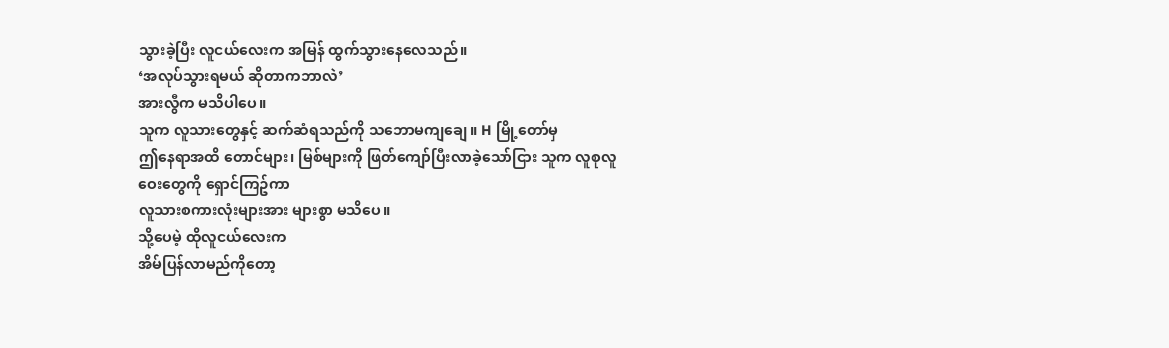သွားခဲ့ပြီး လူငယ်လေးက အမြန် ထွက်သွားနေလေသည်။
‘အလုပ်သွားရမယ် ဆိုတာကဘာလဲ’
အားလွီက မသိပါပေ။
သူက လူသားတွေနှင့် ဆက်ဆံရသည်ကို သဘောမကျချေ။ H မြို့တော်မှ
ဤနေရာအထိ တောင်များ၊ မြစ်များကို ဖြတ်ကျော်ပြီးလာခဲ့သော်ငြား သူက လူစုလူဝေးတွေကို ရှောင်ကြဥ်ကာ
လူသားစကားလုံးများအား များစွာ မသိပေ။
သို့ပေမဲ့ ထိုလူငယ်လေးက
အိမ်ပြန်လာမည်ကိုတော့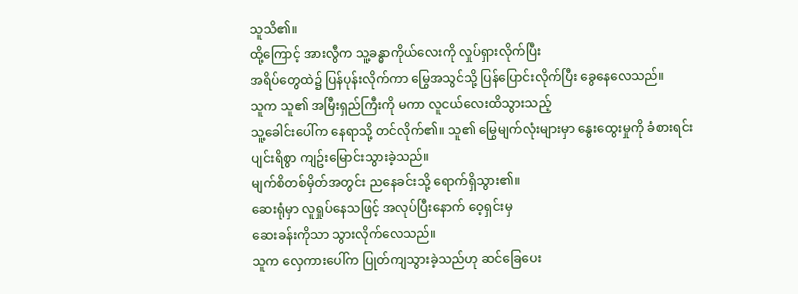သူသိ၏။
ထို့ကြောင့် အားလွီက သူ့ခန္ဓာကိုယ်လေးကို လှုပ်ရှားလိုက်ပြီး
အရိပ်တွေထဲ၌ ပြန်ပုန်းလိုက်ကာ မြွေအသွင်သို့ ပြန်ပြောင်းလိုက်ပြီး ခွေနေလေသည်။
သူက သူ၏ အမြီးရှည်ကြီးကို မကာ လူငယ်လေးထိသွားသည့်
သူ့ခေါင်းပေါ်က နေရာသို့ တင်လိုက်၏။ သူ၏ မြွေမျက်လုံးများမှာ နွေးထွေးမှုကို ခံစားရင်း
ပျင်းရိစွာ ကျဥ်းမြောင်းသွားခဲ့သည်။
မျက်စိတစ်မှိတ်အတွင်း ညနေခင်းသို့ ရောက်ရှိသွား၏။
ဆေးရုံမှာ လူရှုပ်နေသဖြင့် အလုပ်ပြီးနောက် ဝေ့ရှင်းမှ
ဆေးခန်းကိုသာ သွားလိုက်လေသည်။
သူက လှေကားပေါ်က ပြုတ်ကျသွားခဲ့သည်ဟု ဆင်ခြေပေး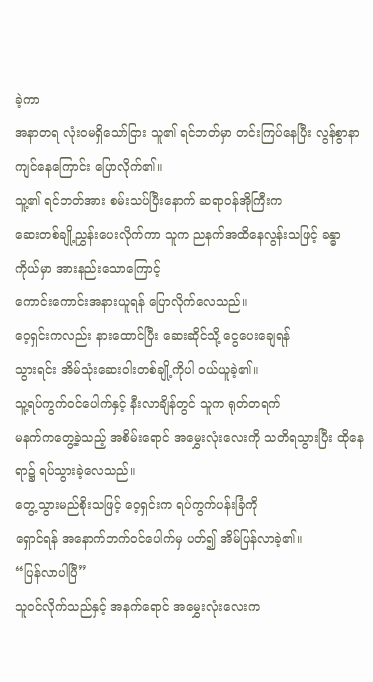ခဲ့ကာ
အနာတရ လုံးဝမရှိသော်ငြား သူ၏ ရင်ဘတ်မှာ တင်းကြပ်နေပြီး လွန်စွာနာကျင်နေကြောင်း ပြောလိုက်၏။
သူ့၏ ရင်ဘတ်အား စမ်းသပ်ပြီးနောက် ဆရာဝန်အိုကြီးက
ဆေးတစ်ချို့ညွှန်းပေးလိုက်ကာ သူက ညနက်အထိနေလွန်းသဖြင့် ခန္ဓာကိုယ်မှာ အားနည်းသောကြောင့်
ကောင်းကောင်းအနားယူရန် ပြောလိုက်လေသည်။
ဝေ့ရှင်းကလည်း နားထောင်ပြီး ဆေးဆိုင်သို့ ငွေပေးချေရန်
သွားရင်း အိမ်သုံးဆေးဝါးတစ်ချို့ကိုပါ ဝယ်ယူခဲ့၏။
သူ့ရပ်ကွက်ဝင်ပေါက်နှင့် နီးလာချိန်တွင် သူက ရုတ်တရက်
မနက်ကတွေ့ခဲ့သည့် အစိမ်းရောင် အမွှေးလုံးလေးကို သတိရသွားပြီး ထိုနေရာ၌ ရပ်သွားခဲ့လေသည်။
တွေ့သွားမည်စိုးသဖြင့် ဝေ့ရှင်းက ရပ်ကွက်ပန်းခြံကို
ရှောင်ရန် အနောက်ဘက်ဝင်ပေါက်မှ ပတ်၍ အိမ်ပြန်လာခဲ့၏။
“ပြန်လာပါပြီ”
သူဝင်လိုက်သည်နှင့် အနက်ရောင် အမွှေးလုံးလေးက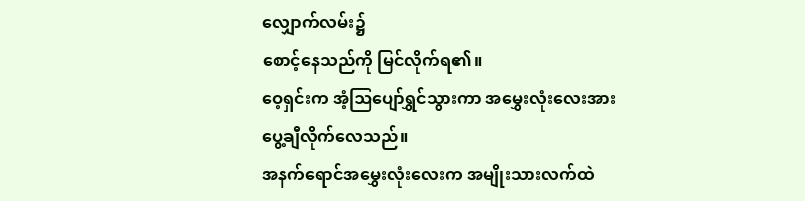လျှောက်လမ်း၌
စောင့်နေသည်ကို မြင်လိုက်ရ၏။
ဝေ့ရှင်းက အံ့ဩပျော်ရွှင်သွားကာ အမွှေးလုံးလေးအား
ပွေ့ချီလိုက်လေသည်။
အနက်ရောင်အမွှေးလုံးလေးက အမျိုးသားလက်ထဲ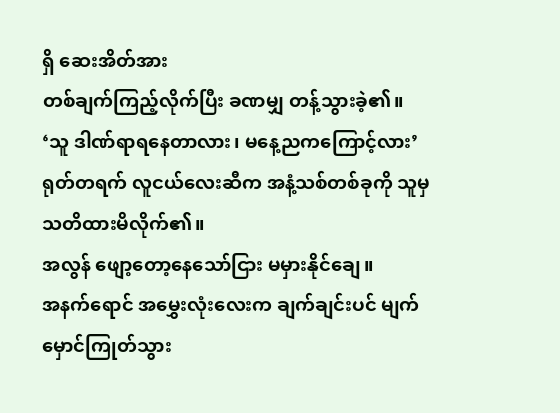ရှိ ဆေးအိတ်အား
တစ်ချက်ကြည့်လိုက်ပြီး ခဏမျှ တန့်သွားခဲ့၏။
‘သူ ဒါဏ်ရာရနေတာလား၊ မနေ့ညကကြောင့်လား’
ရုတ်တရက် လူငယ်လေးဆီက အနံ့သစ်တစ်ခုကို သူမှ သတိထားမိလိုက်၏။
အလွန် ဖျော့တော့နေသော်ငြား မမှားနိုင်ချေ။
အနက်ရောင် အမွှေးလုံးလေးက ချက်ချင်းပင် မျက်မှောင်ကြုတ်သွား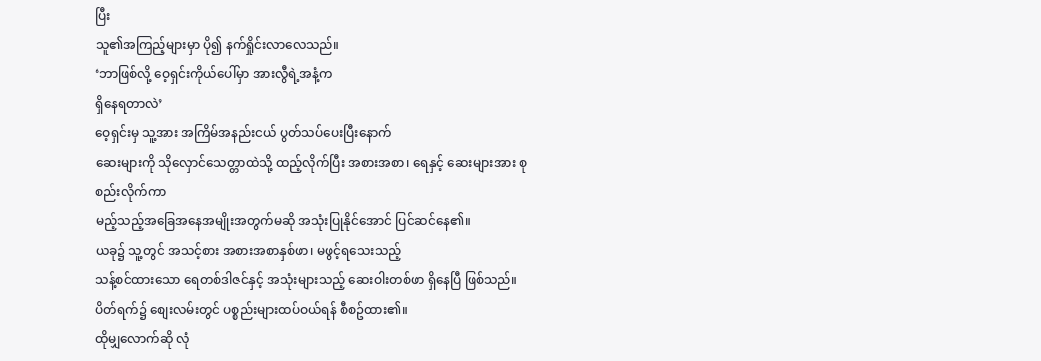ပြီး
သူ၏အကြည့်များမှာ ပို၍ နက်ရှိုင်းလာလေသည်။
‘ဘာဖြစ်လို့ ဝေ့ရှင်းကိုယ်ပေါ်မှာ အားလွီရဲ့အနံ့က
ရှိနေရတာလဲ’
ဝေ့ရှင်းမှ သူ့အား အကြိမ်အနည်းငယ် ပွတ်သပ်ပေးပြီးနောက်
ဆေးများကို သိုလှောင်သေတ္တာထဲသို့ ထည့်လိုက်ပြီး အစားအစာ၊ ရေနှင့် ဆေးများအား စုစည်းလိုက်ကာ
မည့်သည့်အခြေအနေအမျိုးအတွက်မဆို အသုံးပြုနိုင်အောင် ပြင်ဆင်နေ၏။
ယခု၌ သူ့တွင် အသင့်စား အစားအစာနှစ်ဖာ၊ မဖွင့်ရသေးသည့်
သန့်စင်ထားသော ရေတစ်ဒါဇင်နှင့် အသုံးများသည့် ဆေးဝါးတစ်ဖာ ရှိနေပြီ ဖြစ်သည်။
ပိတ်ရက်၌ စျေးလမ်းတွင် ပစ္စည်းများထပ်ဝယ်ရန် စီစဥ်ထား၏။
ထိုမျှလောက်ဆို လုံ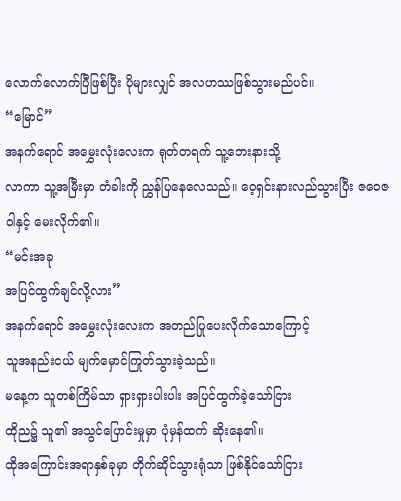လောက်လောက်ပြီဖြစ်ပြီး ပိုများလျှင် အလဟဿဖြစ်သွားမည်ပင်။
“မြောင်”
အနက်ရောင် အမွှေးလုံးလေးက ရုတ်တရက် သူ့ဘေးနားသို့
လာကာ သူ့အမြီးမှာ တံခါးကို ညွှန်ပြနေလေသည်။ ဝေ့ရှင်းနားလည်သွားပြီး ဇဝေဇဝါနှင့် မေးလိုက်၏။
“မင်းအခု
အပြင်ထွက်ချင်လို့လား”
အနက်ရောင် အမွှေးလုံးလေးက အတည်ပြုပေးလိုက်သောကြောင့်
သူအနည်းငယ် မျက်မှောင်ကြုတ်သွားခဲ့သည်။
မနေ့က သူတစ်ကြိမ်သာ ရှားရှားပါးပါး အပြင်ထွက်ခဲ့သော်ငြား
ထိုည၌ သူ၏ အသွင်ပြောင်းမှုမှာ ပုံမှန်ထက် ဆိုးနေ၏။
ထိုအကြောင်းအရာနှစ်ခုမှာ တိုက်ဆိုင်သွားရုံသာ ဖြစ်နိုင်သော်ငြား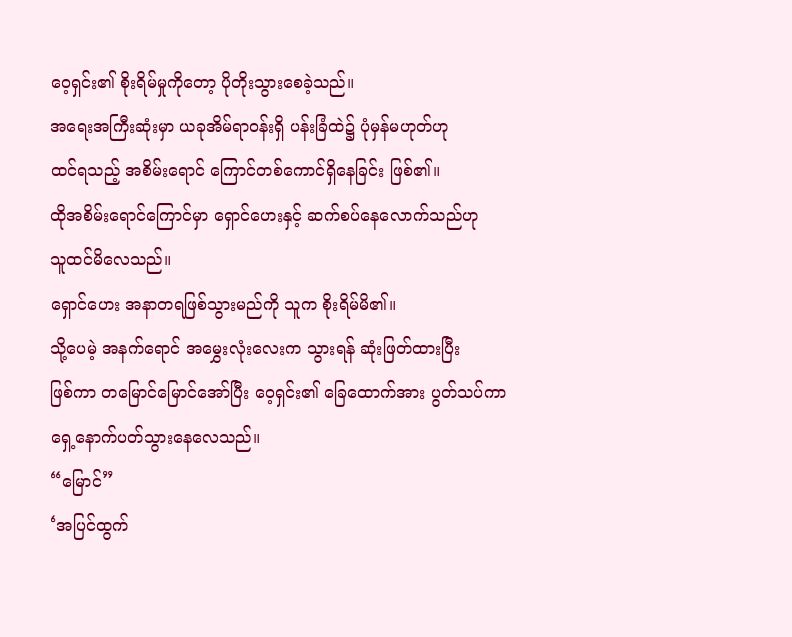ဝေ့ရှင်း၏ စိုးရိမ်မှုကိုတော့ ပိုတိုးသွားစေခဲ့သည်။
အရေးအကြီးဆုံးမှာ ယခုအိမ်ရာဝန်းရှိ ပန်းခြံထဲ၌ ပုံမှန်မဟုတ်ဟု
ထင်ရသည့် အစိမ်းရောင် ကြောင်တစ်ကောင်ရှိနေခြင်း ဖြစ်၏။
ထိုအစိမ်းရောင်ကြောင်မှာ ရှောင်ဟေးနှင့် ဆက်စပ်နေလောက်သည်ဟု
သူထင်မိလေသည်။
ရှောင်ဟေး အနာတရဖြစ်သွားမည်ကို သူက စိုးရိမ်မိ၏။
သို့ပေမဲ့ အနက်ရောင် အမွှေးလုံးလေးက သွားရန် ဆုံးဖြတ်ထားပြီး
ဖြစ်ကာ တမြောင်မြောင်အော်ပြီး ဝေ့ရှင်း၏ ခြေထောက်အား ပွတ်သပ်ကာ ရှေ့နောက်ပတ်သွားနေလေသည်။
“မြောင်”
‘အပြင်ထွက်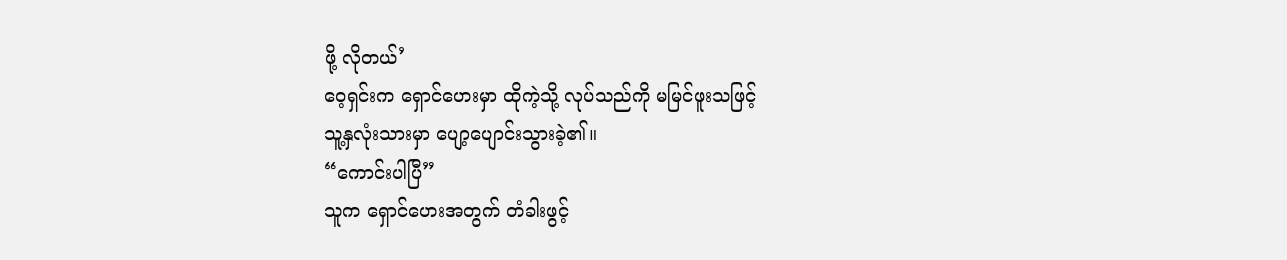ဖို့ လိုတယ်’
ဝေ့ရှင်းက ရှောင်ဟေးမှာ ထိုကဲ့သို့ လုပ်သည်ကို မမြင်ဖူးသဖြင့်
သူ့နှလုံးသားမှာ ပျော့ပျောင်းသွားခဲ့၏။
“ကောင်းပါပြီ”
သူက ရှောင်ဟေးအတွက် တံခါးဖွင့်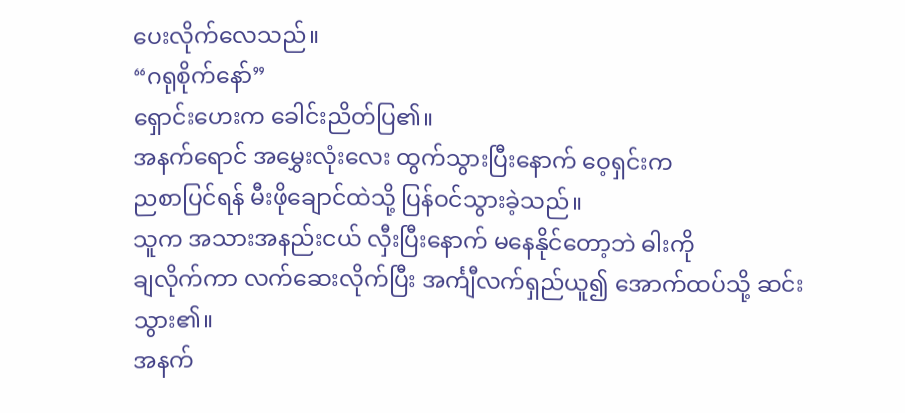ပေးလိုက်လေသည်။
“ဂရုစိုက်နော်”
ရှောင်းဟေးက ခေါင်းညိတ်ပြ၏။
အနက်ရောင် အမွှေးလုံးလေး ထွက်သွားပြီးနောက် ဝေ့ရှင်းက
ညစာပြင်ရန် မီးဖိုချောင်ထဲသို့ ပြန်ဝင်သွားခဲ့သည်။
သူက အသားအနည်းငယ် လှီးပြီးနောက် မနေနိုင်တော့ဘဲ ဓါးကို
ချလိုက်ကာ လက်ဆေးလိုက်ပြီး အင်္ကျီလက်ရှည်ယူ၍ အောက်ထပ်သို့ ဆင်းသွား၏။
အနက်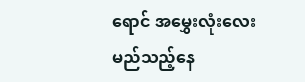ရောင် အမွှေးလုံးလေး မည်သည့်နေ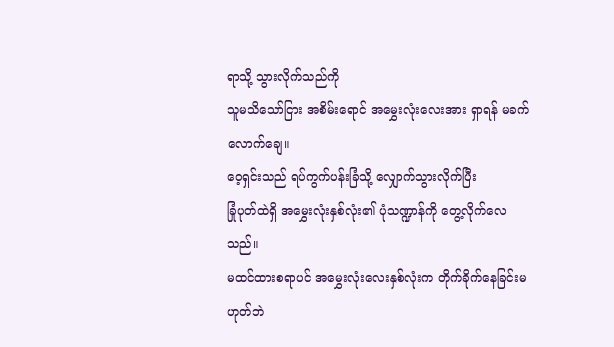ရာသို့ သွားလိုက်သည်ကို
သူမသိသော်ငြား အစိမ်းရောင် အမွှေးလုံးလေးအား ရှာရန် မခက်လောက်ချေ။
ဝေ့ရှင်းသည် ရပ်ကွက်ပန်းခြံသို့ လျှောက်သွားလိုက်ပြီး
ခြုံပုတ်ထဲရှိ အမွှေးလုံးနှစ်လုံး၏ ပုံသဏ္ဍာန်ကို တွေ့လိုက်လေသည်။
မထင်ထားစရာပင် အမွှေးလုံးလေးနှစ်လုံးက တိုက်ခိုက်နေခြင်းမဟုတ်ဘဲ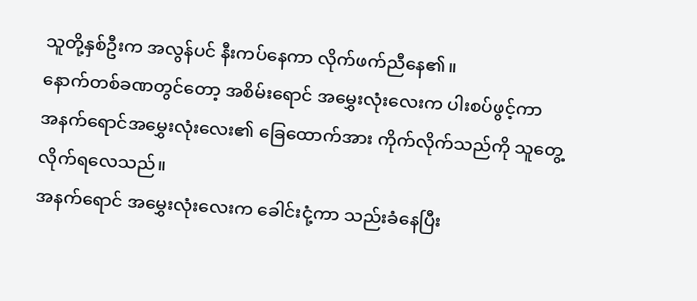သူတို့နှစ်ဦးက အလွန်ပင် နီးကပ်နေကာ လိုက်ဖက်ညီနေ၏။
နောက်တစ်ခဏတွင်တော့ အစိမ်းရောင် အမွှေးလုံးလေးက ပါးစပ်ဖွင့်ကာ
အနက်ရောင်အမွှေးလုံးလေး၏ ခြေထောက်အား ကိုက်လိုက်သည်ကို သူတွေ့လိုက်ရလေသည်။
အနက်ရောင် အမွှေးလုံးလေးက ခေါင်းငုံ့ကာ သည်းခံနေပြီး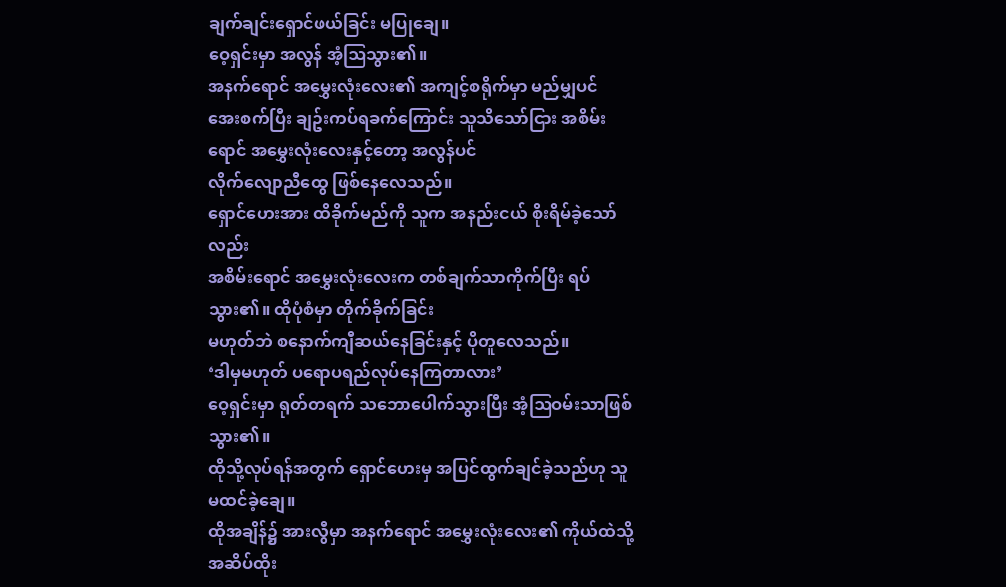ချက်ချင်းရှောင်ဖယ်ခြင်း မပြုချေ။
ဝေ့ရှင်းမှာ အလွန် အံ့ဩသွား၏။
အနက်ရောင် အမွှေးလုံးလေး၏ အကျင့်စရိုက်မှာ မည်မျှပင်
အေးစက်ပြီး ချဥ်းကပ်ရခက်ကြောင်း သူသိသော်ငြား အစိမ်းရောင် အမွှေးလုံးလေးနှင့်တော့ အလွန်ပင်
လိုက်လျောညီထွေ ဖြစ်နေလေသည်။
ရှောင်ဟေးအား ထိခိုက်မည်ကို သူက အနည်းငယ် စိုးရိမ်ခဲ့သော်လည်း
အစိမ်းရောင် အမွှေးလုံးလေးက တစ်ချက်သာကိုက်ပြီး ရပ်သွား၏။ ထိုပုံစံမှာ တိုက်ခိုက်ခြင်း
မဟုတ်ဘဲ စနောက်ကျီဆယ်နေခြင်းနှင့် ပိုတူလေသည်။
‘ဒါမှမဟုတ် ပရောပရည်လုပ်နေကြတာလား’
ဝေ့ရှင်းမှာ ရုတ်တရက် သဘောပေါက်သွားပြီး အံ့ဩဝမ်းသာဖြစ်သွား၏။
ထိုသို့လုပ်ရန်အတွက် ရှောင်ဟေးမှ အပြင်ထွက်ချင်ခဲ့သည်ဟု သူမထင်ခဲ့ချေ။
ထိုအချိန်၌ အားလွီမှာ အနက်ရောင် အမွှေးလုံးလေး၏ ကိုယ်ထဲသို့
အဆိပ်ထိုး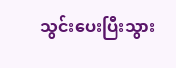သွင်းပေးပြီးသွား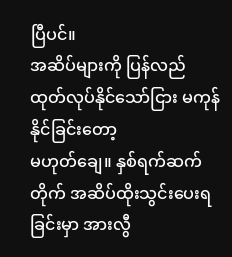ပြီပင်။
အဆိပ်များကို ပြန်လည်ထုတ်လုပ်နိုင်သော်ငြား မကုန်နိုင်ခြင်းတော့
မဟုတ်ချေ။ နှစ်ရက်ဆက်တိုက် အဆိပ်ထိုးသွင်းပေးရခြင်းမှာ အားလွီ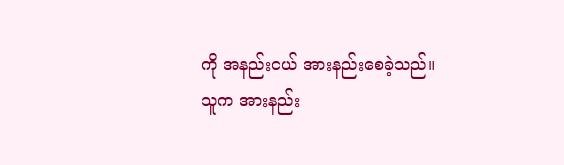ကို အနည်းငယ် အားနည်းစေခဲ့သည်။
သူက အားနည်း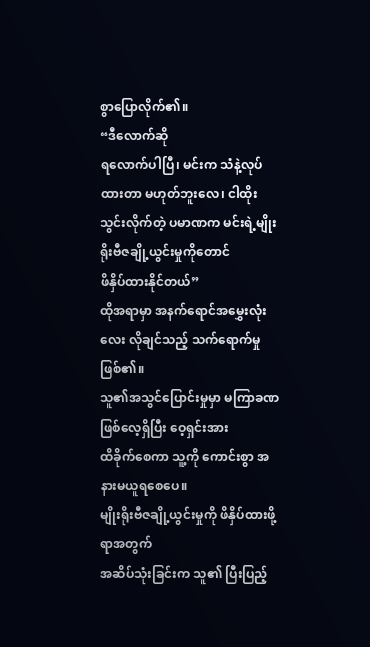စွာပြောလိုက်၏။
“ဒီလောက်ဆို
ရလောက်ပါပြီ၊ မင်းက သံနဲ့လုပ်ထားတာ မဟုတ်ဘူးလေ၊ ငါထိုးသွင်းလိုက်တဲ့ ပမာဏက မင်းရဲ့မျိုးရိုးဗီဇချို့ယွင်းမှုကိုတောင်
ဖိနှိပ်ထားနိုင်တယ်”
ထိုအရာမှာ အနက်ရောင်အမွှေးလုံးလေး လိုချင်သည့် သက်ရောက်မှု
ဖြစ်၏။
သူ၏အသွင်ပြောင်းမှုမှာ မကြာခဏ ဖြစ်လေ့ရှိပြီး ဝေ့ရှင်းအား
ထိခိုက်စေကာ သူ့ကို ကောင်းစွာ အနားမယူရစေပေ။
မျိုးရိုးဗီဇချို့ယွင်းမှုကို ဖိနှိပ်ထားဖို့ရာအတွက်
အဆိပ်သုံးခြင်းက သူ၏ ပြီးပြည့်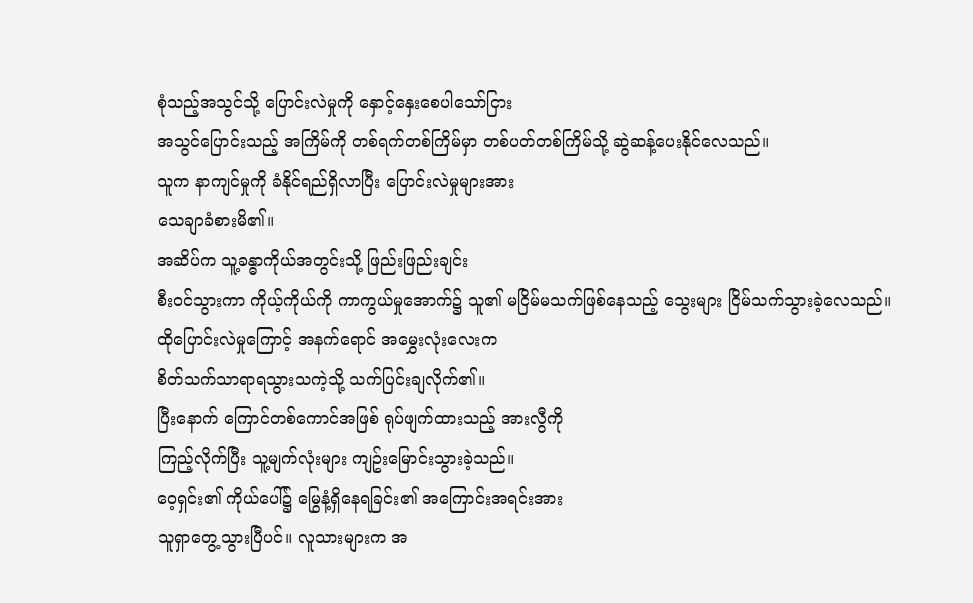စုံသည့်အသွင်သို့ ပြောင်းလဲမှုကို နှောင့်နှေးစေပါသော်ငြား
အသွင်ပြောင်းသည့် အကြိမ်ကို တစ်ရက်တစ်ကြိမ်မှာ တစ်ပတ်တစ်ကြိမ်သို့ ဆွဲဆန့်ပေးနိုင်လေသည်။
သူက နာကျင်မှုကို ခံနိုင်ရည်ရှိလာပြီး ပြောင်းလဲမှုများအား
သေချာခံစားမိ၏။
အဆိပ်က သူ့ခန္ဓာကိုယ်အတွင်းသို့ ဖြည်းဖြည်းချင်း
စီးဝင်သွားကာ ကိုယ့်ကိုယ်ကို ကာကွယ်မှုအောက်၌ သူ၏ မငြိမ်မသက်ဖြစ်နေသည့် သွေးများ ငြိမ်သက်သွားခဲ့လေသည်။
ထိုပြောင်းလဲမှုကြောင့် အနက်ရောင် အမွှေးလုံးလေးက
စိတ်သက်သာရာရသွားသကဲ့သို့ သက်ပြင်းချလိုက်၏။
ပြီးနောက် ကြောင်တစ်ကောင်အဖြစ် ရုပ်ဖျက်ထားသည့် အားလွီကို
ကြည့်လိုက်ပြီး သူ့မျက်လုံးများ ကျဥ်းမြောင်းသွားခဲ့သည်။
ဝေ့ရှင်း၏ ကိုယ်ပေါ်၌ မြွေနံ့ရှိနေရခြင်း၏ အကြောင်းအရင်းအား
သူရှာတွေ့သွားပြီပင်။ လူသားများက အ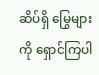ဆိပ်ရှိ မြွေများကို ရှောင်ကြပါ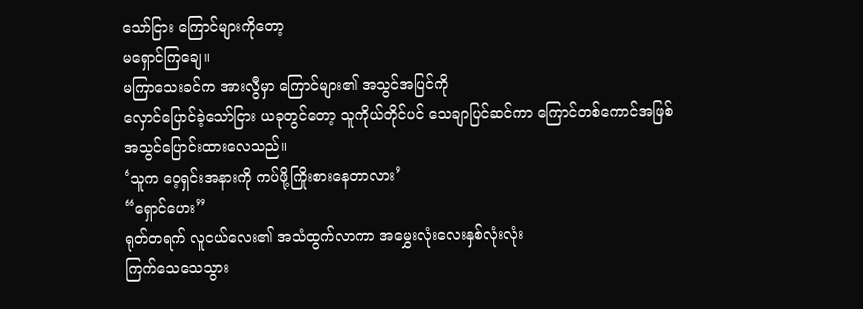သော်ငြား ကြောင်များကိုတော့
မရှောင်ကြချေ။
မကြာသေးခင်က အားလွီမှာ ကြောင်များ၏ အသွင်အပြင်ကို
လှောင်ပြောင်ခဲ့သော်ငြား ယခုတွင်တော့ သူကိုယ်တိုင်ပင် သေချာပြင်ဆင်ကာ ကြောင်တစ်ကောင်အဖြစ်
အသွင်ပြောင်းထားလေသည်။
‘သူက ဝေ့ရှင်းအနားကို ကပ်ဖို့ကြိုးစားနေတာလား’
“ရှောင်ဟေး”
ရုတ်တရက် လူငယ်လေး၏ အသံထွက်လာကာ အမွှေးလုံးလေးနှစ်လုံးလုံး
ကြက်သေသေသွား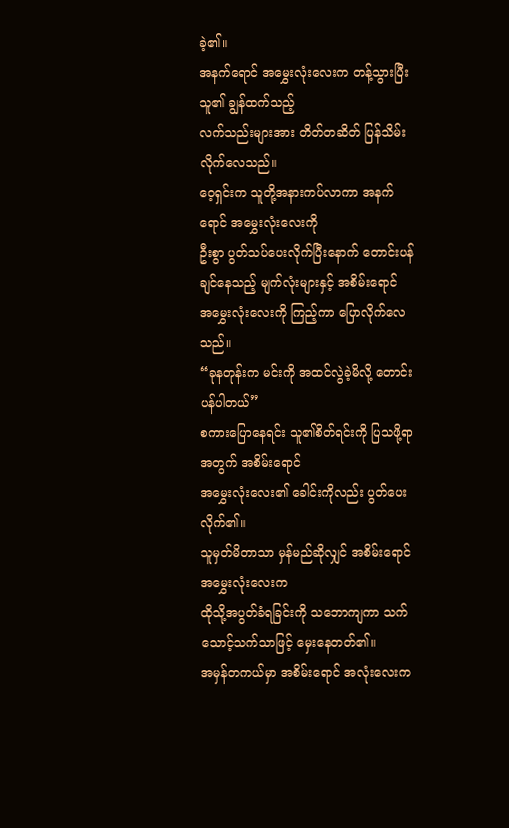ခဲ့၏။
အနက်ရောင် အမွှေးလုံးလေးက တန့်သွားပြီး သူ၏ ချွန်ထက်သည့်
လက်သည်းများအား တိတ်တဆိတ် ပြန်သိမ်းလိုက်လေသည်။
ဝေ့ရှင်းက သူတို့အနားကပ်လာကာ အနက်ရောင် အမွှေးလုံးလေးကို
ဦးစွာ ပွတ်သပ်ပေးလိုက်ပြီးနောက် တောင်းပန်ချင်နေသည့် မျက်လုံးများနှင့် အစိမ်းရောင်
အမွှေးလုံးလေးကို ကြည့်ကာ ပြောလိုက်လေသည်။
“ခုနတုန်းက မင်းကို အထင်လွဲခဲ့မိလို့ တောင်းပန်ပါတယ်”
စကားပြောနေရင်း သူ၏စိတ်ရင်းကို ပြသဖို့ရာအတွက် အစိမ်းရောင်
အမွှေးလုံးလေး၏ ခေါင်းကိုလည်း ပွတ်ပေးလိုက်၏။
သူမှတ်မိတာသာ မှန်မည်ဆိုလျှင် အစိမ်းရောင် အမွှေးလုံးလေးက
ထိုသို့အပွတ်ခံရခြင်းကို သဘောကျကာ သက်သောင့်သက်သာဖြင့် မှေးနေတတ်၏။
အမှန်တကယ်မှာ အစိမ်းရောင် အလုံးလေးက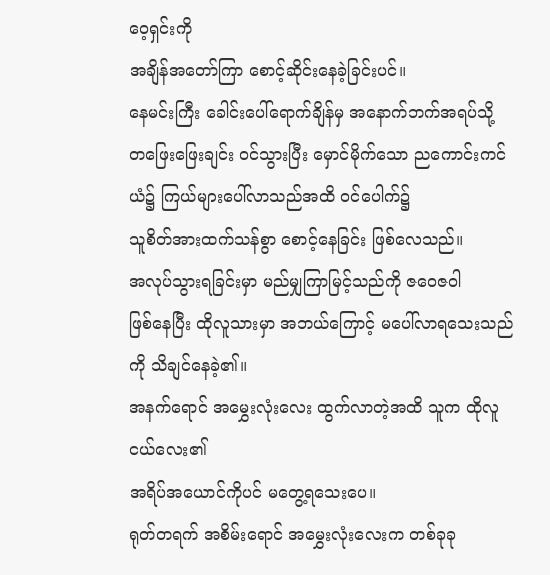ဝေ့ရှင်းကို
အချိန်အတော်ကြာ စောင့်ဆိုင်းနေခဲ့ခြင်းပင်။
နေမင်းကြီး ခေါင်းပေါ်ရောက်ချိန်မှ အနောက်ဘက်အရပ်သို့
တဖြေးဖြေးချင်း ဝင်သွားပြီး မှောင်မိုက်သော ညကောင်းကင်ယံ၌ ကြယ်များပေါ်လာသည်အထိ ဝင်ပေါက်၌
သူစိတ်အားထက်သန်စွာ စောင့်နေခြင်း ဖြစ်လေသည်။
အလုပ်သွားရခြင်းမှာ မည်မျှကြာမြင့်သည်ကို ဇဝေဇဝါ
ဖြစ်နေပြီး ထိုလူသားမှာ အဘယ်ကြောင့် မပေါ်လာရသေးသည်ကို သိချင်နေခဲ့၏။
အနက်ရောင် အမွှေးလုံးလေး ထွက်လာတဲ့အထိ သူက ထိုလူငယ်လေး၏
အရိပ်အယောင်ကိုပင် မတွေ့ရသေးပေ။
ရုတ်တရက် အစိမ်းရောင် အမွှေးလုံးလေးက တစ်ခုခု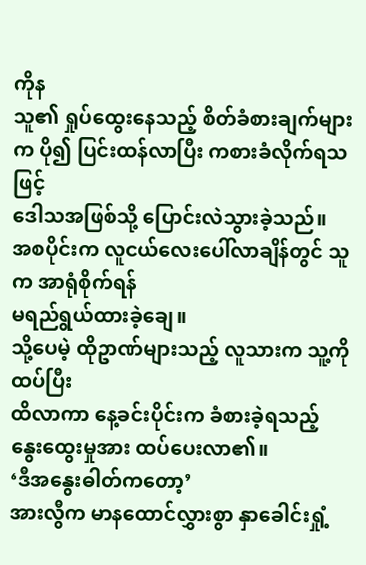ကိုန
သူ၏ ရှုပ်ထွေးနေသည့် စိတ်ခံစားချက်များက ပို၍ ပြင်းထန်လာပြီး ကစားခံလိုက်ရသဖြင့်
ဒေါသအဖြစ်သို့ ပြောင်းလဲသွားခဲ့သည်။
အစပိုင်းက လူငယ်လေးပေါ်လာချိန်တွင် သူက အာရုံစိုက်ရန်
မရည်ရွယ်ထားခဲ့ချေ။
သို့ပေမဲ့ ထိုဥာဏ်များသည့် လူသားက သူ့ကို ထပ်ပြီး
ထိလာကာ နေ့ခင်းပိုင်းက ခံစားခဲ့ရသည့် နွေးထွေးမှုအား ထပ်ပေးလာ၏။
‘ဒီအနွေးဓါတ်ကတော့’
အားလွီက မာနထောင်လွှားစွာ နှာခေါင်းရှုံ့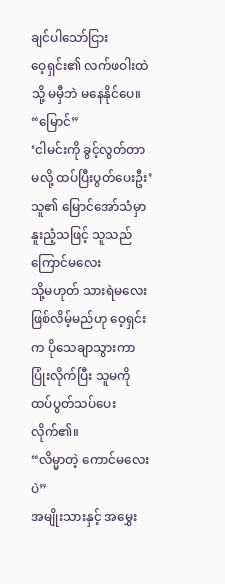ချင်ပါသော်ငြား
ဝေ့ရှင်း၏ လက်ဖဝါးထဲသို့ မမှီဘဲ မနေနိုင်ပေ။
“မြောင်”
‘ငါမင်းကို ခွင့်လွတ်တာမလို့ ထပ်ပြီးပွတ်ပေးဦး’
သူ၏ မြောင်အော်သံမှာ နူးညံ့သဖြင့် သူသည် ကြောင်မလေး
သို့မဟုတ် သားရဲမလေး ဖြစ်လိမ့်မည်ဟု ဝေ့ရှင်းက ပိုသေချာသွားကာ ပြုံးလိုက်ပြီး သူမကို
ထပ်ပွတ်သပ်ပေးလိုက်၏။
“လိမ္မာတဲ့ ကောင်မလေးပဲ”
အမျိုးသားနှင့် အမွှေး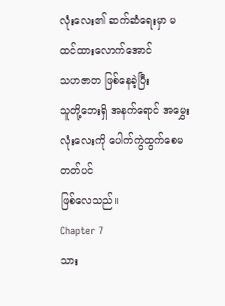လုံးလေး၏ ဆက်ဆံရေးမှာ မထင်ထားလောက်အောင်
သဟဇာတ ဖြစ်နေခဲ့ပြီး
သူတို့ဘေးရှိ အနက်ရောင် အမွှေးလုံးလေးကို ပေါက်ကွဲထွက်စေမတတ်ပင်
ဖြစ်လေသည်။
Chapter 7
သား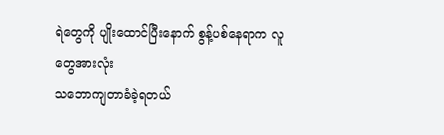ရဲတွေကို ပျိုးထောင်ပြီးနောက် စွန့်ပစ်နေရာက လူတွေအားလုံး
သဘောကျတာခံခဲ့ရတယ်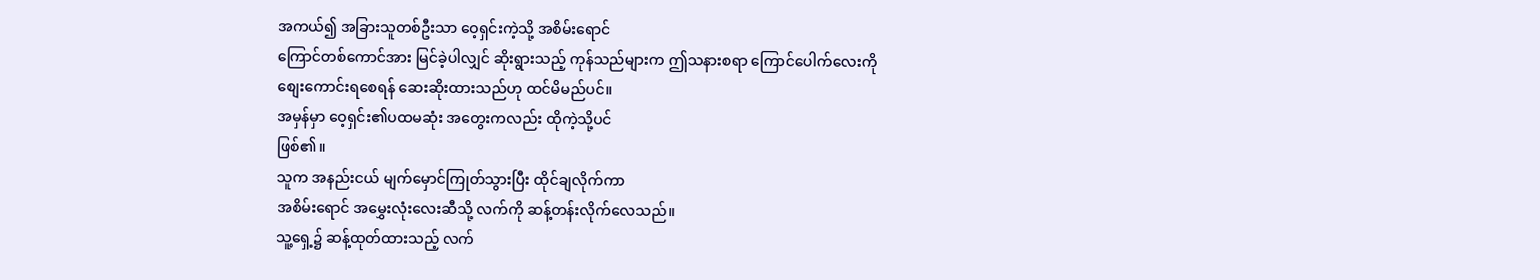အကယ်၍ အခြားသူတစ်ဦးသာ ဝေ့ရှင်းကဲ့သို့ အစိမ်းရောင်
ကြောင်တစ်ကောင်အား မြင်ခဲ့ပါလျှင် ဆိုးရွားသည့် ကုန်သည်များက ဤသနားစရာ ကြောင်ပေါက်လေးကို
စျေးကောင်းရစေရန် ဆေးဆိုးထားသည်ဟု ထင်မိမည်ပင်။
အမှန်မှာ ဝေ့ရှင်း၏ပထမဆုံး အတွေးကလည်း ထိုကဲ့သို့ပင်
ဖြစ်၏။
သူက အနည်းငယ် မျက်မှောင်ကြုတ်သွားပြီး ထိုင်ချလိုက်ကာ
အစိမ်းရောင် အမွှေးလုံးလေးဆီသို့ လက်ကို ဆန့်တန်းလိုက်လေသည်။
သူ့ရှေ့၌ ဆန့်ထုတ်ထားသည့် လက်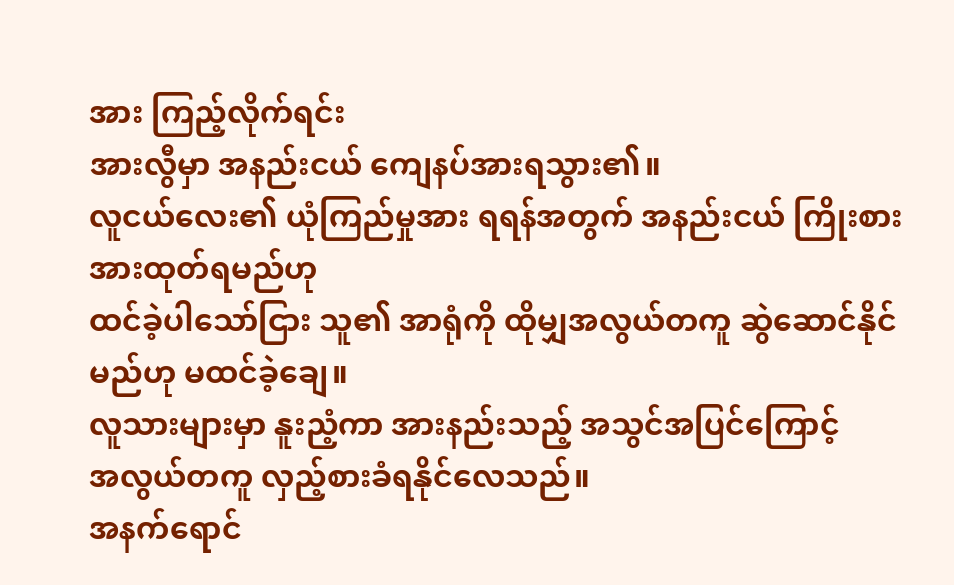အား ကြည့်လိုက်ရင်း
အားလွီမှာ အနည်းငယ် ကျေနပ်အားရသွား၏။
လူငယ်လေး၏ ယုံကြည်မှုအား ရရန်အတွက် အနည်းငယ် ကြိုးစားအားထုတ်ရမည်ဟု
ထင်ခဲ့ပါသော်ငြား သူ၏ အာရုံကို ထိုမျှအလွယ်တကူ ဆွဲဆောင်နိုင်မည်ဟု မထင်ခဲ့ချေ။
လူသားများမှာ နူးညံ့ကာ အားနည်းသည့် အသွင်အပြင်ကြောင့်
အလွယ်တကူ လှည့်စားခံရနိုင်လေသည်။
အနက်ရောင်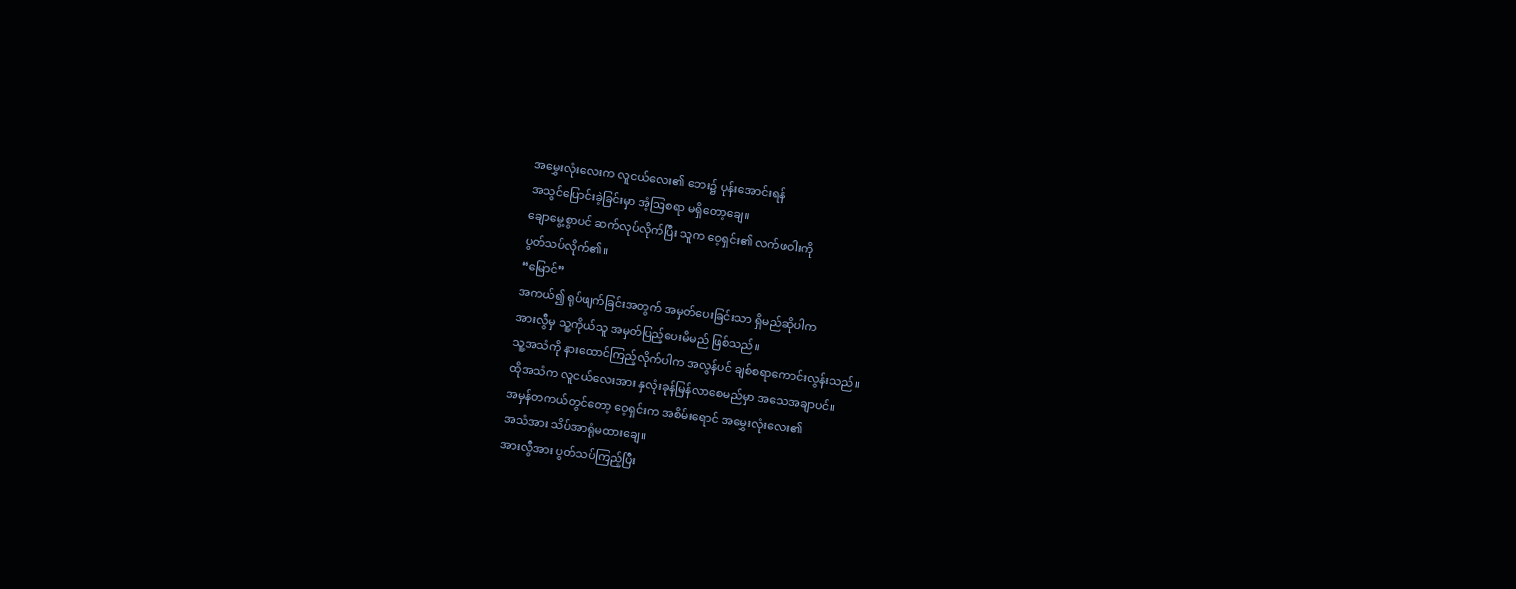အမွှေးလုံးလေးက လူငယ်လေး၏ ဘေး၌ ပုန်းအောင်းရန်
အသွင်ပြောင်းခဲ့ခြင်းမှာ အံ့ဩစရာ မရှိတော့ချေ။
ချောမွေ့စွာပင် ဆက်လုပ်လိုက်ပြီး သူက ဝေ့ရှင်း၏ လက်ဖဝါးကို
ပွတ်သပ်လိုက်၏။
“မြောင်”
အကယ်၍ ရုပ်ဖျက်ခြင်းအတွက် အမှတ်ပေးခြင်းသာ ရှိမည်ဆိုပါက
အားလွီမှ သူ့ကိုယ်သူ အမှတ်ပြည့်ပေးမိမည် ဖြစ်သည်။
သူ့အသံကို နားထောင်ကြည့်လိုက်ပါက အလွန်ပင် ချစ်စရာကောင်းလွန်းသည်။
ထိုအသံက လူငယ်လေးအား နှလုံးခုန်မြန်လာစေမည်မှာ အသေအချာပင်။
အမှန်တကယ်တွင်တော့ ဝေ့ရှင်းက အစိမ်းရောင် အမွှေးလုံးလေး၏
အသံအား သိပ်အာရုံမထားချေ။
အားလွီအား ပွတ်သပ်ကြည့်ပြီး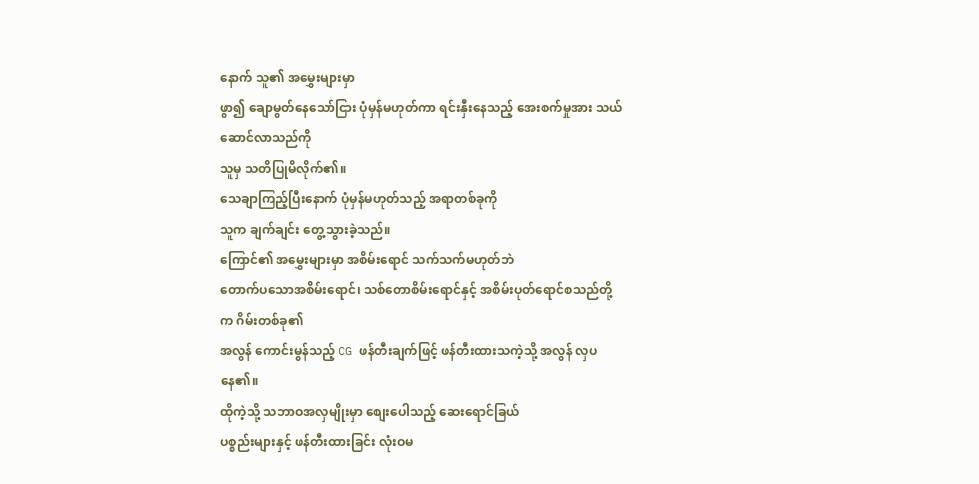နောက် သူ၏ အမွှေးများမှာ
ဖွာ၍ ချောမွတ်နေသော်ငြား ပုံမှန်မဟုတ်ကာ ရင်းနှီးနေသည့် အေးစက်မှုအား သယ်ဆောင်လာသည်ကို
သူမှ သတိပြုမိလိုက်၏။
သေချာကြည့်ပြီးနောက် ပုံမှန်မဟုတ်သည့် အရာတစ်ခုကို
သူက ချက်ချင်း တွေ့သွားခဲ့သည်။
ကြောင်၏ အမွှေးများမှာ အစိမ်းရောင် သက်သက်မဟုတ်ဘဲ
တောက်ပသောအစိမ်းရောင်၊ သစ်တောစိမ်းရောင်နှင့် အစိမ်းပုတ်ရောင်စသည်တို့က ဂိမ်းတစ်ခု၏
အလွန် ကောင်းမွန်သည့် CG ဖန်တီးချက်ဖြင့် ဖန်တီးထားသကဲ့သို့ အလွန် လှပနေ၏။
ထိုကဲ့သို့ သဘာဝအလှမျိုးမှာ စျေးပေါသည့် ဆေးရောင်ခြယ်
ပစ္စည်းများနှင့် ဖန်တီးထားခြင်း လုံးဝမ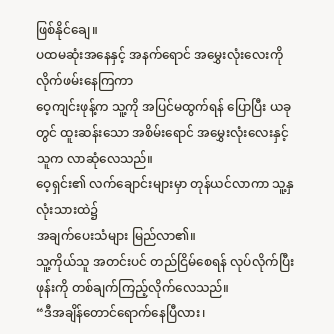ဖြစ်နိုင်ချေ။
ပထမဆုံးအနေနှင့် အနက်ရောင် အမွှေးလုံးလေးကို လိုက်ဖမ်းနေကြကာ
ဝေ့ကျင်းဖုန့်က သူ့ကို အပြင်မထွက်ရန် ပြောပြီး ယခုတွင် ထူးဆန်းသော အစိမ်းရောင် အမွှေးလုံးလေးနှင့်
သူက လာဆုံလေသည်။
ဝေ့ရှင်း၏ လက်ချောင်းများမှာ တုန်ယင်လာကာ သူ့နှလုံးသားထဲ၌
အချက်ပေးသံများ မြည်လာ၏။
သူ့ကိုယ်သူ အတင်းပင် တည်ငြိမ်စေရန် လုပ်လိုက်ပြီး
ဖုန်းကို တစ်ချက်ကြည့်လိုက်လေသည်။
“ဒီအချိန်တောင်ရောက်နေပြီလား၊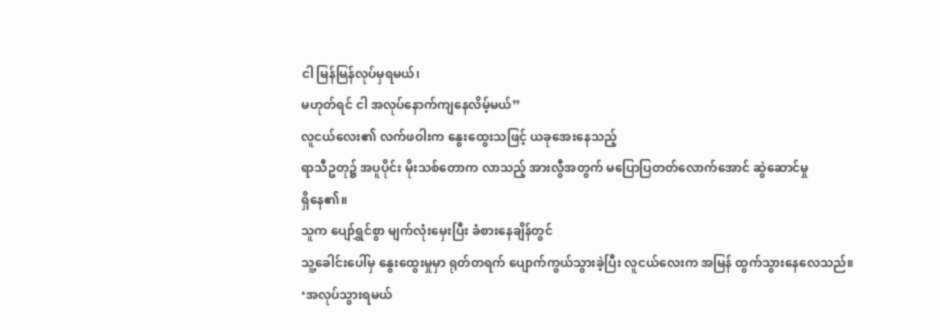ငါ မြန်မြန်လုပ်မှရမယ်၊
မဟုတ်ရင် ငါ အလုပ်နောက်ကျနေလိမ့်မယ်”
လူငယ်လေး၏ လက်ဖဝါးက နွေးထွေးသဖြင့် ယခုအေးနေသည့်
ရာသီဥတု၌ အပူပိုင်း မိုးသစ်တောက လာသည့် အားလွီအတွက် မပြောပြတတ်လောက်အောင် ဆွဲဆောင်မှု
ရှိနေ၏။
သူက ပျော်ရွှင်စွာ မျက်လုံးမှေးပြီး ခံစားနေချိန်တွင်
သူ့ခေါင်းပေါ်မှ နွေးထွေးမှုမှာ ရုတ်တရက် ပျောက်ကွယ်သွားခဲ့ပြီး လူငယ်လေးက အမြန် ထွက်သွားနေလေသည်။
‘အလုပ်သွားရမယ်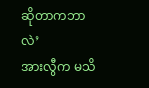ဆိုတာကဘာလဲ’
အားလွီက မသိ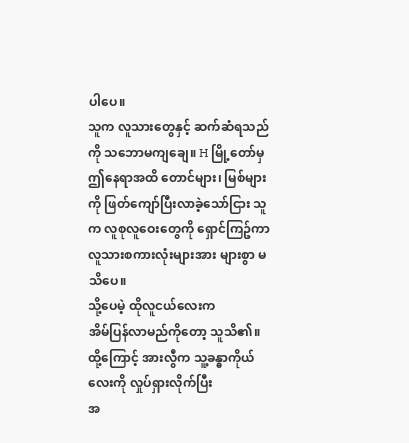ပါပေ။
သူက လူသားတွေနှင့် ဆက်ဆံရသည်ကို သဘောမကျချေ။ H မြို့တော်မှ
ဤနေရာအထိ တောင်များ၊ မြစ်များကို ဖြတ်ကျော်ပြီးလာခဲ့သော်ငြား သူက လူစုလူဝေးတွေကို ရှောင်ကြဥ်ကာ
လူသားစကားလုံးများအား များစွာ မသိပေ။
သို့ပေမဲ့ ထိုလူငယ်လေးက
အိမ်ပြန်လာမည်ကိုတော့ သူသိ၏။
ထို့ကြောင့် အားလွီက သူ့ခန္ဓာကိုယ်လေးကို လှုပ်ရှားလိုက်ပြီး
အ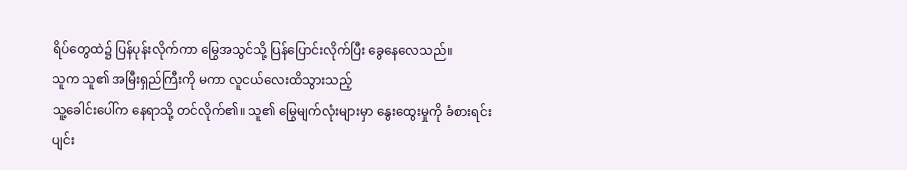ရိပ်တွေထဲ၌ ပြန်ပုန်းလိုက်ကာ မြွေအသွင်သို့ ပြန်ပြောင်းလိုက်ပြီး ခွေနေလေသည်။
သူက သူ၏ အမြီးရှည်ကြီးကို မကာ လူငယ်လေးထိသွားသည့်
သူ့ခေါင်းပေါ်က နေရာသို့ တင်လိုက်၏။ သူ၏ မြွေမျက်လုံးများမှာ နွေးထွေးမှုကို ခံစားရင်း
ပျင်း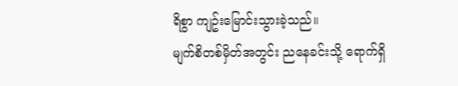ရိစွာ ကျဥ်းမြောင်းသွားခဲ့သည်။
မျက်စိတစ်မှိတ်အတွင်း ညနေခင်းသို့ ရောက်ရှိ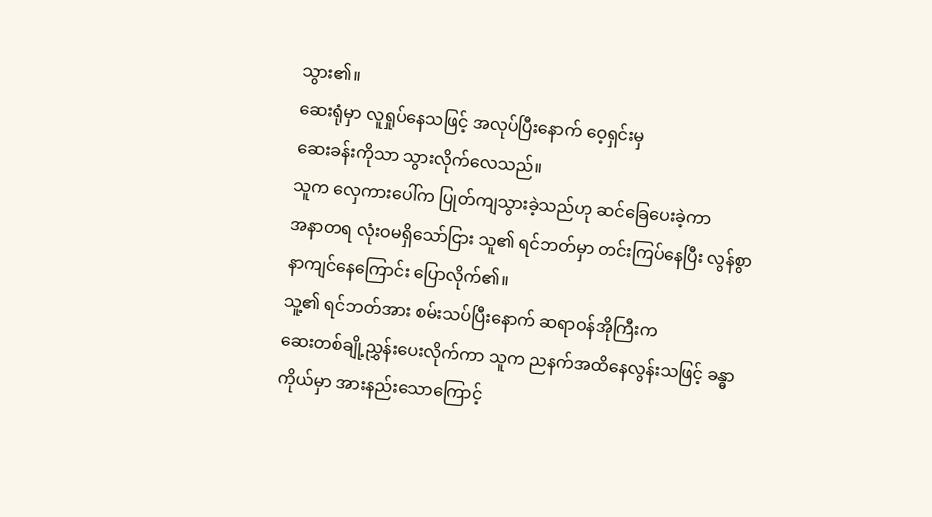သွား၏။
ဆေးရုံမှာ လူရှုပ်နေသဖြင့် အလုပ်ပြီးနောက် ဝေ့ရှင်းမှ
ဆေးခန်းကိုသာ သွားလိုက်လေသည်။
သူက လှေကားပေါ်က ပြုတ်ကျသွားခဲ့သည်ဟု ဆင်ခြေပေးခဲ့ကာ
အနာတရ လုံးဝမရှိသော်ငြား သူ၏ ရင်ဘတ်မှာ တင်းကြပ်နေပြီး လွန်စွာနာကျင်နေကြောင်း ပြောလိုက်၏။
သူ့၏ ရင်ဘတ်အား စမ်းသပ်ပြီးနောက် ဆရာဝန်အိုကြီးက
ဆေးတစ်ချို့ညွှန်းပေးလိုက်ကာ သူက ညနက်အထိနေလွန်းသဖြင့် ခန္ဓာကိုယ်မှာ အားနည်းသောကြောင့်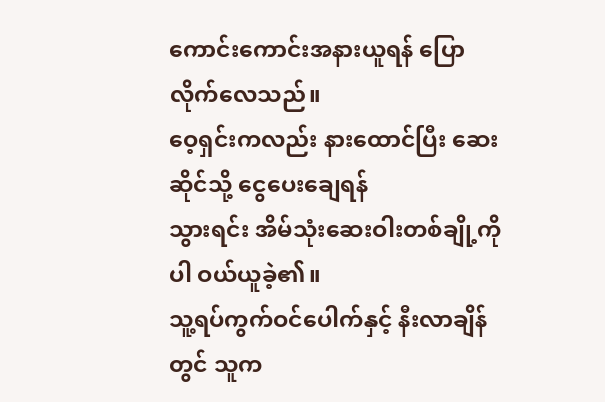ကောင်းကောင်းအနားယူရန် ပြောလိုက်လေသည်။
ဝေ့ရှင်းကလည်း နားထောင်ပြီး ဆေးဆိုင်သို့ ငွေပေးချေရန်
သွားရင်း အိမ်သုံးဆေးဝါးတစ်ချို့ကိုပါ ဝယ်ယူခဲ့၏။
သူ့ရပ်ကွက်ဝင်ပေါက်နှင့် နီးလာချိန်တွင် သူက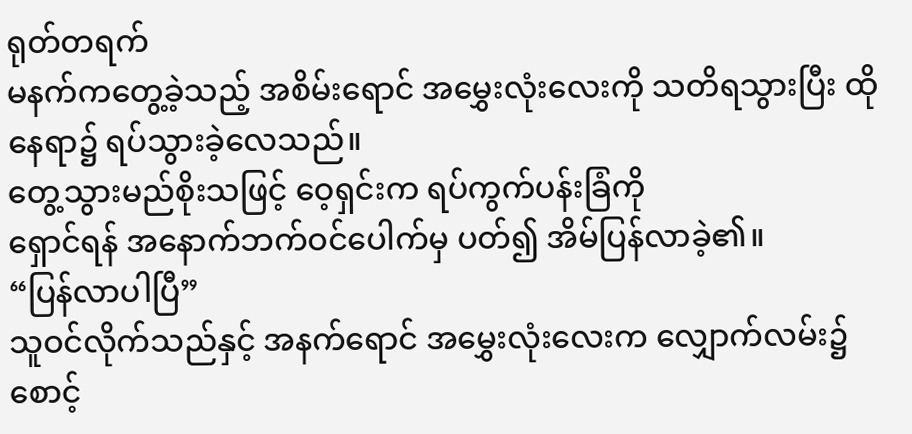ရုတ်တရက်
မနက်ကတွေ့ခဲ့သည့် အစိမ်းရောင် အမွှေးလုံးလေးကို သတိရသွားပြီး ထိုနေရာ၌ ရပ်သွားခဲ့လေသည်။
တွေ့သွားမည်စိုးသဖြင့် ဝေ့ရှင်းက ရပ်ကွက်ပန်းခြံကို
ရှောင်ရန် အနောက်ဘက်ဝင်ပေါက်မှ ပတ်၍ အိမ်ပြန်လာခဲ့၏။
“ပြန်လာပါပြီ”
သူဝင်လိုက်သည်နှင့် အနက်ရောင် အမွှေးလုံးလေးက လျှောက်လမ်း၌
စောင့်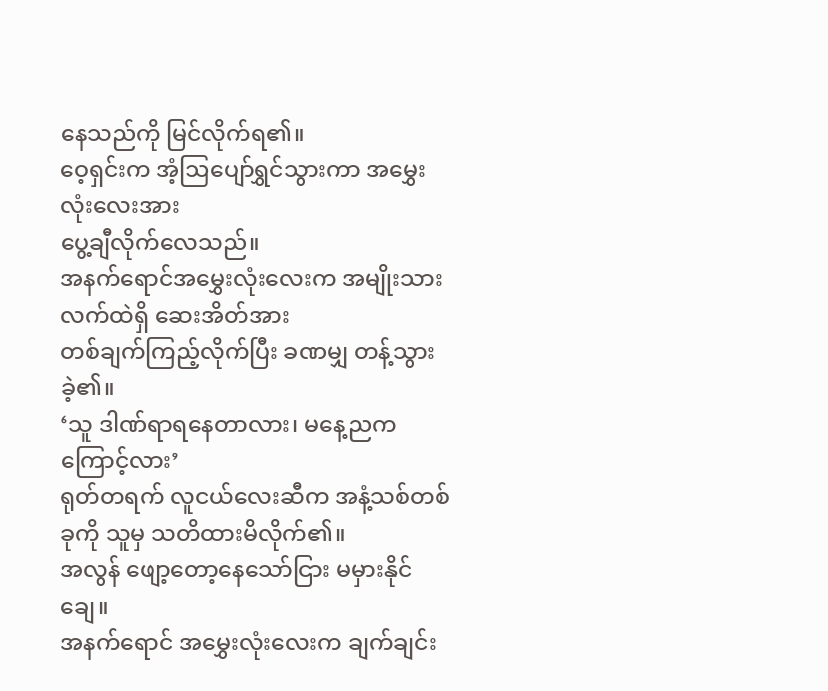နေသည်ကို မြင်လိုက်ရ၏။
ဝေ့ရှင်းက အံ့ဩပျော်ရွှင်သွားကာ အမွှေးလုံးလေးအား
ပွေ့ချီလိုက်လေသည်။
အနက်ရောင်အမွှေးလုံးလေးက အမျိုးသားလက်ထဲရှိ ဆေးအိတ်အား
တစ်ချက်ကြည့်လိုက်ပြီး ခဏမျှ တန့်သွားခဲ့၏။
‘သူ ဒါဏ်ရာရနေတာလား၊ မနေ့ညကကြောင့်လား’
ရုတ်တရက် လူငယ်လေးဆီက အနံ့သစ်တစ်ခုကို သူမှ သတိထားမိလိုက်၏။
အလွန် ဖျော့တော့နေသော်ငြား မမှားနိုင်ချေ။
အနက်ရောင် အမွှေးလုံးလေးက ချက်ချင်း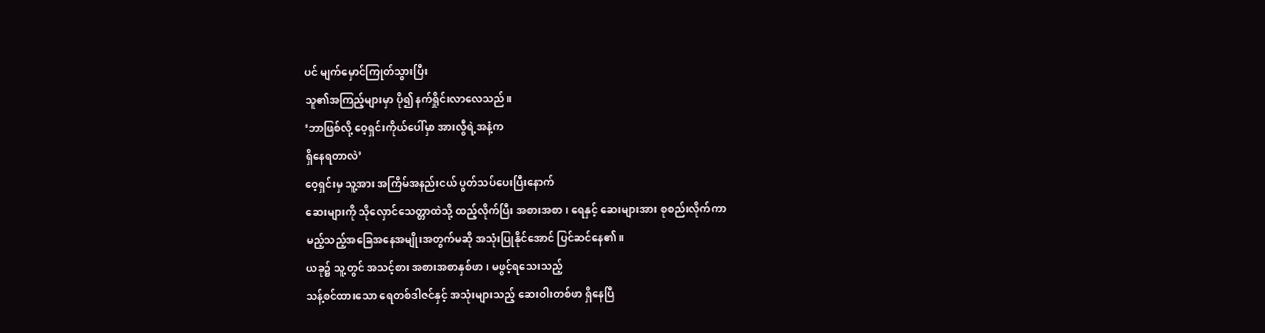ပင် မျက်မှောင်ကြုတ်သွားပြီး
သူ၏အကြည့်များမှာ ပို၍ နက်ရှိုင်းလာလေသည်။
‘ဘာဖြစ်လို့ ဝေ့ရှင်းကိုယ်ပေါ်မှာ အားလွီရဲ့အနံ့က
ရှိနေရတာလဲ’
ဝေ့ရှင်းမှ သူ့အား အကြိမ်အနည်းငယ် ပွတ်သပ်ပေးပြီးနောက်
ဆေးများကို သိုလှောင်သေတ္တာထဲသို့ ထည့်လိုက်ပြီး အစားအစာ၊ ရေနှင့် ဆေးများအား စုစည်းလိုက်ကာ
မည့်သည့်အခြေအနေအမျိုးအတွက်မဆို အသုံးပြုနိုင်အောင် ပြင်ဆင်နေ၏။
ယခု၌ သူ့တွင် အသင့်စား အစားအစာနှစ်ဖာ၊ မဖွင့်ရသေးသည့်
သန့်စင်ထားသော ရေတစ်ဒါဇင်နှင့် အသုံးများသည့် ဆေးဝါးတစ်ဖာ ရှိနေပြီ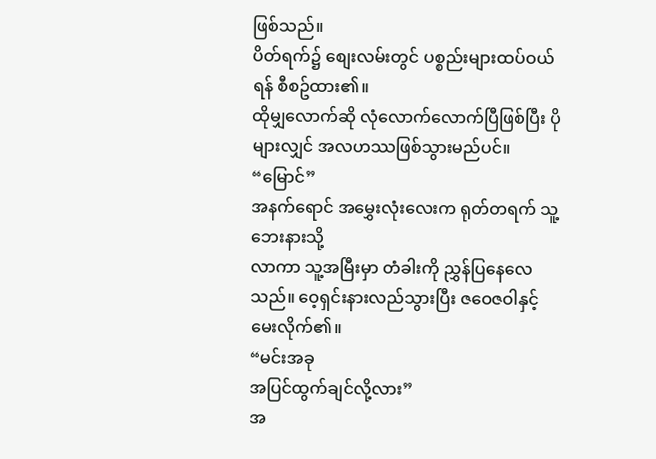ဖြစ်သည်။
ပိတ်ရက်၌ စျေးလမ်းတွင် ပစ္စည်းများထပ်ဝယ်ရန် စီစဥ်ထား၏။
ထိုမျှလောက်ဆို လုံလောက်လောက်ပြီဖြစ်ပြီး ပိုများလျှင် အလဟဿဖြစ်သွားမည်ပင်။
“မြောင်”
အနက်ရောင် အမွှေးလုံးလေးက ရုတ်တရက် သူ့ဘေးနားသို့
လာကာ သူ့အမြီးမှာ တံခါးကို ညွှန်ပြနေလေသည်။ ဝေ့ရှင်းနားလည်သွားပြီး ဇဝေဇဝါနှင့် မေးလိုက်၏။
“မင်းအခု
အပြင်ထွက်ချင်လို့လား”
အ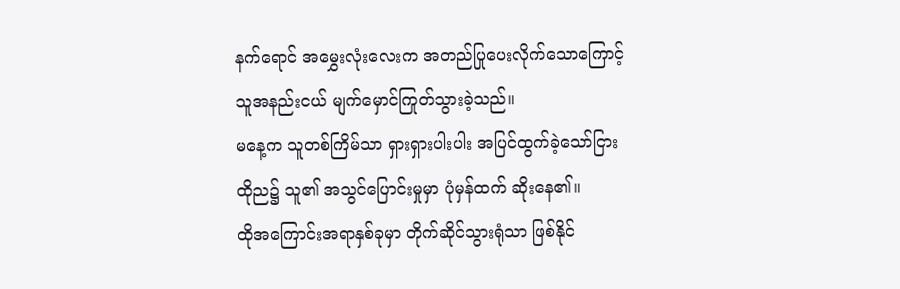နက်ရောင် အမွှေးလုံးလေးက အတည်ပြုပေးလိုက်သောကြောင့်
သူအနည်းငယ် မျက်မှောင်ကြုတ်သွားခဲ့သည်။
မနေ့က သူတစ်ကြိမ်သာ ရှားရှားပါးပါး အပြင်ထွက်ခဲ့သော်ငြား
ထိုည၌ သူ၏ အသွင်ပြောင်းမှုမှာ ပုံမှန်ထက် ဆိုးနေ၏။
ထိုအကြောင်းအရာနှစ်ခုမှာ တိုက်ဆိုင်သွားရုံသာ ဖြစ်နိုင်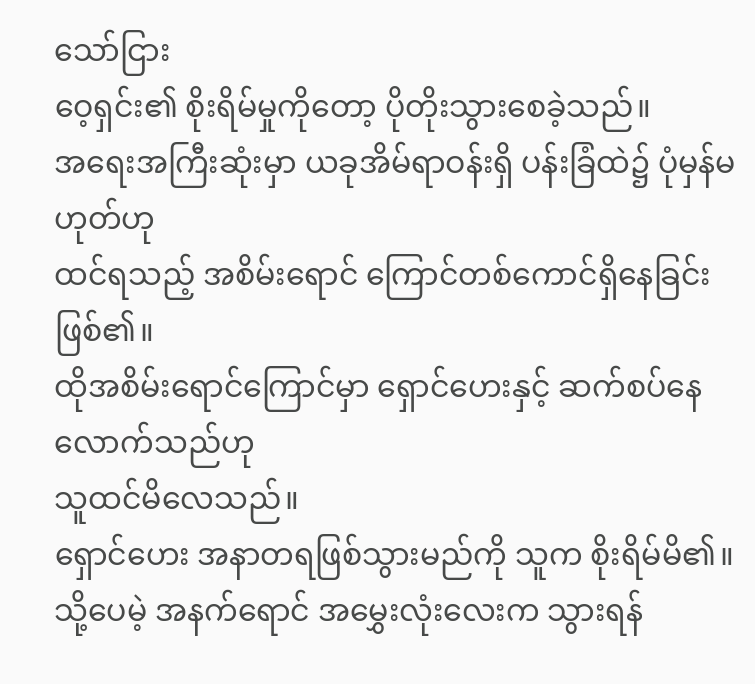သော်ငြား
ဝေ့ရှင်း၏ စိုးရိမ်မှုကိုတော့ ပိုတိုးသွားစေခဲ့သည်။
အရေးအကြီးဆုံးမှာ ယခုအိမ်ရာဝန်းရှိ ပန်းခြံထဲ၌ ပုံမှန်မဟုတ်ဟု
ထင်ရသည့် အစိမ်းရောင် ကြောင်တစ်ကောင်ရှိနေခြင်း ဖြစ်၏။
ထိုအစိမ်းရောင်ကြောင်မှာ ရှောင်ဟေးနှင့် ဆက်စပ်နေလောက်သည်ဟု
သူထင်မိလေသည်။
ရှောင်ဟေး အနာတရဖြစ်သွားမည်ကို သူက စိုးရိမ်မိ၏။
သို့ပေမဲ့ အနက်ရောင် အမွှေးလုံးလေးက သွားရန်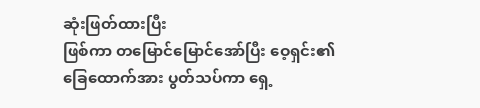ဆုံးဖြတ်ထားပြီး
ဖြစ်ကာ တမြောင်မြောင်အော်ပြီး ဝေ့ရှင်း၏ ခြေထောက်အား ပွတ်သပ်ကာ ရှေ့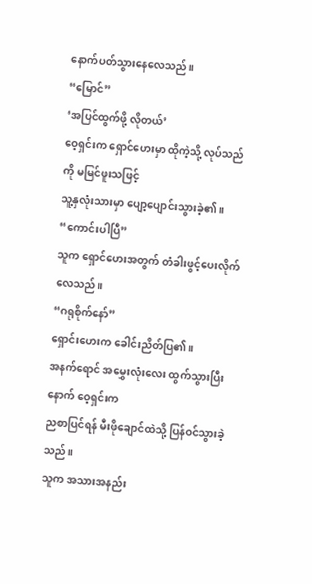နောက်ပတ်သွားနေလေသည်။
“မြောင်”
‘အပြင်ထွက်ဖို့ လိုတယ်’
ဝေ့ရှင်းက ရှောင်ဟေးမှာ ထိုကဲ့သို့ လုပ်သည်ကို မမြင်ဖူးသဖြင့်
သူ့နှလုံးသားမှာ ပျော့ပျောင်းသွားခဲ့၏။
“ကောင်းပါပြီ”
သူက ရှောင်ဟေးအတွက် တံခါးဖွင့်ပေးလိုက်လေသည်။
“ဂရုစိုက်နော်”
ရှောင်းဟေးက ခေါင်းညိတ်ပြ၏။
အနက်ရောင် အမွှေးလုံးလေး ထွက်သွားပြီးနောက် ဝေ့ရှင်းက
ညစာပြင်ရန် မီးဖိုချောင်ထဲသို့ ပြန်ဝင်သွားခဲ့သည်။
သူက အသားအနည်း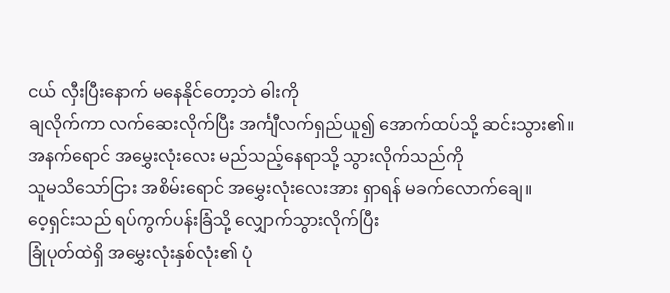ငယ် လှီးပြီးနောက် မနေနိုင်တော့ဘဲ ဓါးကို
ချလိုက်ကာ လက်ဆေးလိုက်ပြီး အင်္ကျီလက်ရှည်ယူ၍ အောက်ထပ်သို့ ဆင်းသွား၏။
အနက်ရောင် အမွှေးလုံးလေး မည်သည့်နေရာသို့ သွားလိုက်သည်ကို
သူမသိသော်ငြား အစိမ်းရောင် အမွှေးလုံးလေးအား ရှာရန် မခက်လောက်ချေ။
ဝေ့ရှင်းသည် ရပ်ကွက်ပန်းခြံသို့ လျှောက်သွားလိုက်ပြီး
ခြုံပုတ်ထဲရှိ အမွှေးလုံးနှစ်လုံး၏ ပုံ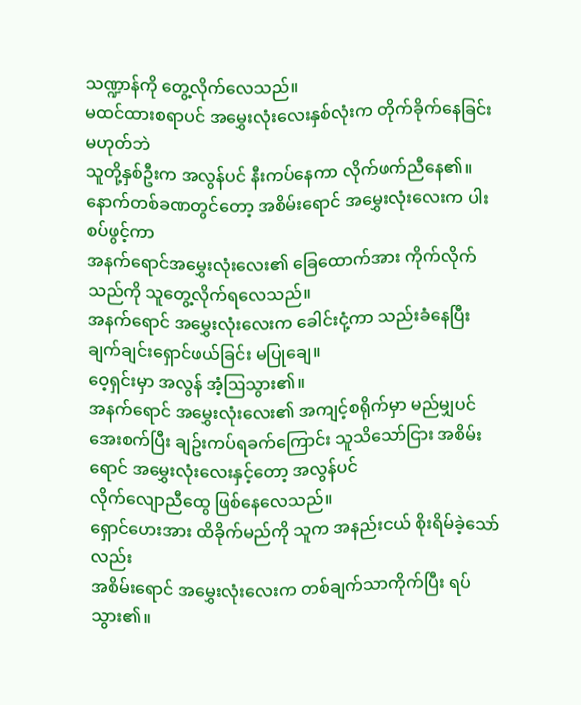သဏ္ဍာန်ကို တွေ့လိုက်လေသည်။
မထင်ထားစရာပင် အမွှေးလုံးလေးနှစ်လုံးက တိုက်ခိုက်နေခြင်းမဟုတ်ဘဲ
သူတို့နှစ်ဦးက အလွန်ပင် နီးကပ်နေကာ လိုက်ဖက်ညီနေ၏။
နောက်တစ်ခဏတွင်တော့ အစိမ်းရောင် အမွှေးလုံးလေးက ပါးစပ်ဖွင့်ကာ
အနက်ရောင်အမွှေးလုံးလေး၏ ခြေထောက်အား ကိုက်လိုက်သည်ကို သူတွေ့လိုက်ရလေသည်။
အနက်ရောင် အမွှေးလုံးလေးက ခေါင်းငုံ့ကာ သည်းခံနေပြီး
ချက်ချင်းရှောင်ဖယ်ခြင်း မပြုချေ။
ဝေ့ရှင်းမှာ အလွန် အံ့ဩသွား၏။
အနက်ရောင် အမွှေးလုံးလေး၏ အကျင့်စရိုက်မှာ မည်မျှပင်
အေးစက်ပြီး ချဥ်းကပ်ရခက်ကြောင်း သူသိသော်ငြား အစိမ်းရောင် အမွှေးလုံးလေးနှင့်တော့ အလွန်ပင်
လိုက်လျောညီထွေ ဖြစ်နေလေသည်။
ရှောင်ဟေးအား ထိခိုက်မည်ကို သူက အနည်းငယ် စိုးရိမ်ခဲ့သော်လည်း
အစိမ်းရောင် အမွှေးလုံးလေးက တစ်ချက်သာကိုက်ပြီး ရပ်သွား၏။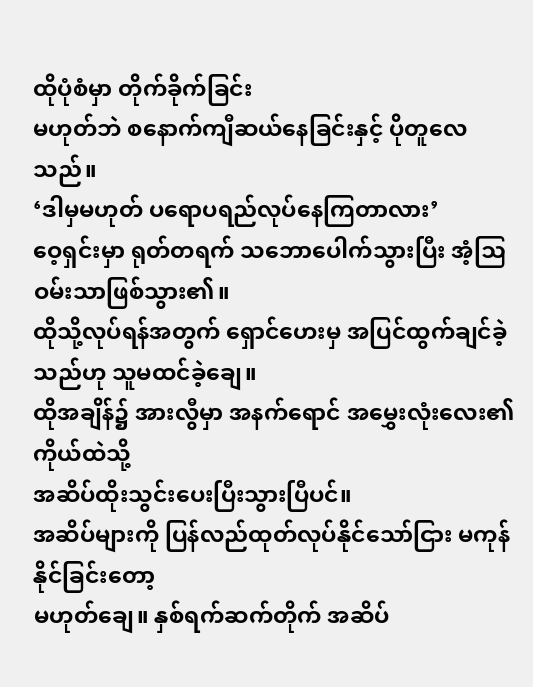ထိုပုံစံမှာ တိုက်ခိုက်ခြင်း
မဟုတ်ဘဲ စနောက်ကျီဆယ်နေခြင်းနှင့် ပိုတူလေသည်။
‘ဒါမှမဟုတ် ပရောပရည်လုပ်နေကြတာလား’
ဝေ့ရှင်းမှာ ရုတ်တရက် သဘောပေါက်သွားပြီး အံ့ဩဝမ်းသာဖြစ်သွား၏။
ထိုသို့လုပ်ရန်အတွက် ရှောင်ဟေးမှ အပြင်ထွက်ချင်ခဲ့သည်ဟု သူမထင်ခဲ့ချေ။
ထိုအချိန်၌ အားလွီမှာ အနက်ရောင် အမွှေးလုံးလေး၏ ကိုယ်ထဲသို့
အဆိပ်ထိုးသွင်းပေးပြီးသွားပြီပင်။
အဆိပ်များကို ပြန်လည်ထုတ်လုပ်နိုင်သော်ငြား မကုန်နိုင်ခြင်းတော့
မဟုတ်ချေ။ နှစ်ရက်ဆက်တိုက် အဆိပ်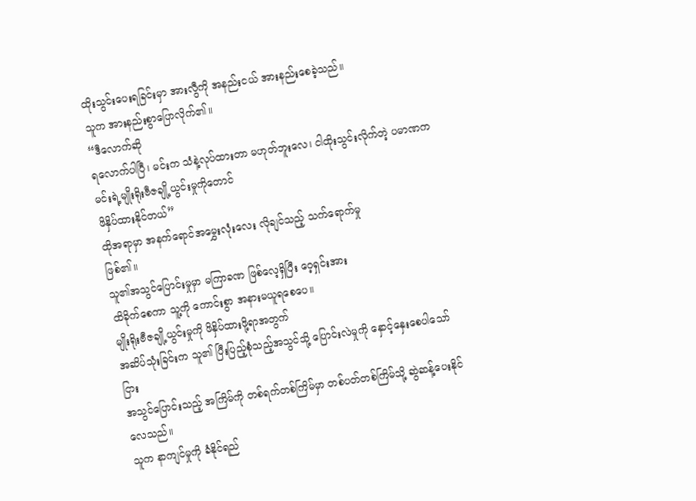ထိုးသွင်းပေးရခြင်းမှာ အားလွီကို အနည်းငယ် အားနည်းစေခဲ့သည်။
သူက အားနည်းစွာပြောလိုက်၏။
“ဒီလောက်ဆို
ရလောက်ပါပြီ၊ မင်းက သံနဲ့လုပ်ထားတာ မဟုတ်ဘူးလေ၊ ငါထိုးသွင်းလိုက်တဲ့ ပမာဏက မင်းရဲ့မျိုးရိုးဗီဇချို့ယွင်းမှုကိုတောင်
ဖိနှိပ်ထားနိုင်တယ်”
ထိုအရာမှာ အနက်ရောင်အမွှေးလုံးလေး လိုချင်သည့် သက်ရောက်မှု
ဖြစ်၏။
သူ၏အသွင်ပြောင်းမှုမှာ မကြာခဏ ဖြစ်လေ့ရှိပြီး ဝေ့ရှင်းအား
ထိခိုက်စေကာ သူ့ကို ကောင်းစွာ အနားမယူရစေပေ။
မျိုးရိုးဗီဇချို့ယွင်းမှုကို ဖိနှိပ်ထားဖို့ရာအတွက်
အဆိပ်သုံးခြင်းက သူ၏ ပြီးပြည့်စုံသည့်အသွင်သို့ ပြောင်းလဲမှုကို နှောင့်နှေးစေပါသော်ငြား
အသွင်ပြောင်းသည့် အကြိမ်ကို တစ်ရက်တစ်ကြိမ်မှာ တစ်ပတ်တစ်ကြိမ်သို့ ဆွဲဆန့်ပေးနိုင်လေသည်။
သူက နာကျင်မှုကို ခံနိုင်ရည်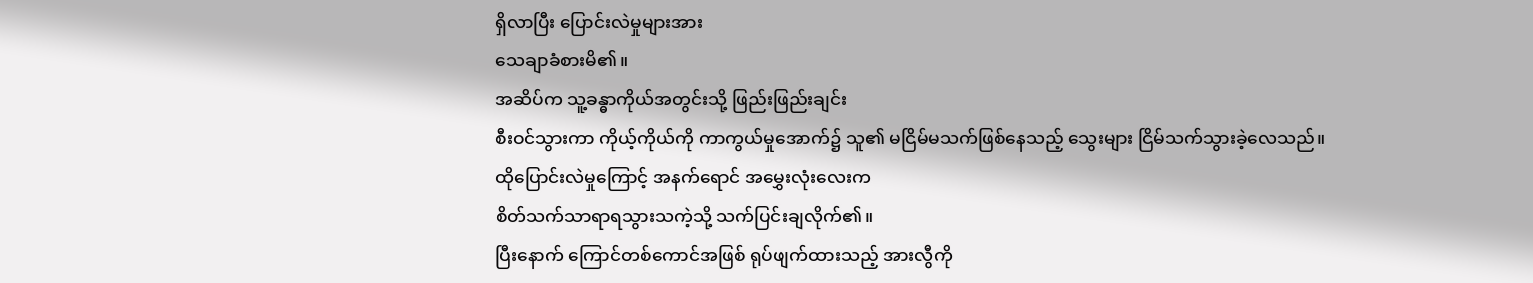ရှိလာပြီး ပြောင်းလဲမှုများအား
သေချာခံစားမိ၏။
အဆိပ်က သူ့ခန္ဓာကိုယ်အတွင်းသို့ ဖြည်းဖြည်းချင်း
စီးဝင်သွားကာ ကိုယ့်ကိုယ်ကို ကာကွယ်မှုအောက်၌ သူ၏ မငြိမ်မသက်ဖြစ်နေသည့် သွေးများ ငြိမ်သက်သွားခဲ့လေသည်။
ထိုပြောင်းလဲမှုကြောင့် အနက်ရောင် အမွှေးလုံးလေးက
စိတ်သက်သာရာရသွားသကဲ့သို့ သက်ပြင်းချလိုက်၏။
ပြီးနောက် ကြောင်တစ်ကောင်အဖြစ် ရုပ်ဖျက်ထားသည့် အားလွီကို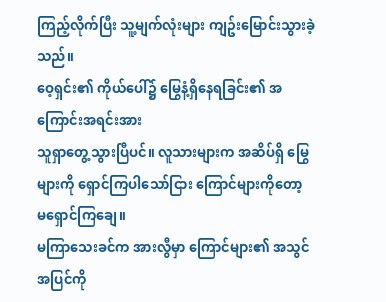ကြည့်လိုက်ပြီး သူ့မျက်လုံးများ ကျဥ်းမြောင်းသွားခဲ့သည်။
ဝေ့ရှင်း၏ ကိုယ်ပေါ်၌ မြွေနံ့ရှိနေရခြင်း၏ အကြောင်းအရင်းအား
သူရှာတွေ့သွားပြီပင်။ လူသားများက အဆိပ်ရှိ မြွေများကို ရှောင်ကြပါသော်ငြား ကြောင်များကိုတော့
မရှောင်ကြချေ။
မကြာသေးခင်က အားလွီမှာ ကြောင်များ၏ အသွင်အပြင်ကို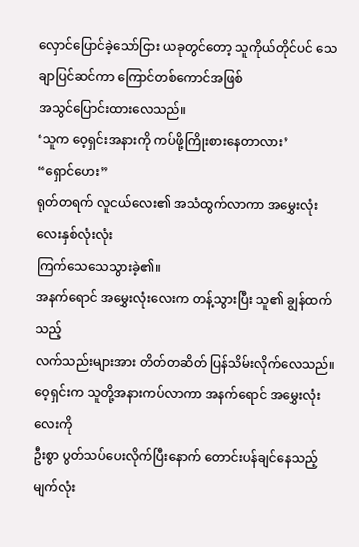လှောင်ပြောင်ခဲ့သော်ငြား ယခုတွင်တော့ သူကိုယ်တိုင်ပင် သေချာပြင်ဆင်ကာ ကြောင်တစ်ကောင်အဖြစ်
အသွင်ပြောင်းထားလေသည်။
‘သူက ဝေ့ရှင်းအနားကို ကပ်ဖို့ကြိုးစားနေတာလား’
“ရှောင်ဟေး”
ရုတ်တရက် လူငယ်လေး၏ အသံထွက်လာကာ အမွှေးလုံးလေးနှစ်လုံးလုံး
ကြက်သေသေသွားခဲ့၏။
အနက်ရောင် အမွှေးလုံးလေးက တန့်သွားပြီး သူ၏ ချွန်ထက်သည့်
လက်သည်းများအား တိတ်တဆိတ် ပြန်သိမ်းလိုက်လေသည်။
ဝေ့ရှင်းက သူတို့အနားကပ်လာကာ အနက်ရောင် အမွှေးလုံးလေးကို
ဦးစွာ ပွတ်သပ်ပေးလိုက်ပြီးနောက် တောင်းပန်ချင်နေသည့် မျက်လုံး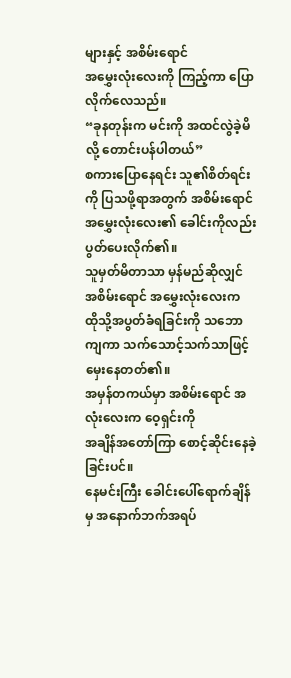များနှင့် အစိမ်းရောင်
အမွှေးလုံးလေးကို ကြည့်ကာ ပြောလိုက်လေသည်။
“ခုနတုန်းက မင်းကို အထင်လွဲခဲ့မိလို့ တောင်းပန်ပါတယ်”
စကားပြောနေရင်း သူ၏စိတ်ရင်းကို ပြသဖို့ရာအတွက် အစိမ်းရောင်
အမွှေးလုံးလေး၏ ခေါင်းကိုလည်း ပွတ်ပေးလိုက်၏။
သူမှတ်မိတာသာ မှန်မည်ဆိုလျှင် အစိမ်းရောင် အမွှေးလုံးလေးက
ထိုသို့အပွတ်ခံရခြင်းကို သဘောကျကာ သက်သောင့်သက်သာဖြင့် မှေးနေတတ်၏။
အမှန်တကယ်မှာ အစိမ်းရောင် အလုံးလေးက ဝေ့ရှင်းကို
အချိန်အတော်ကြာ စောင့်ဆိုင်းနေခဲ့ခြင်းပင်။
နေမင်းကြီး ခေါင်းပေါ်ရောက်ချိန်မှ အနောက်ဘက်အရပ်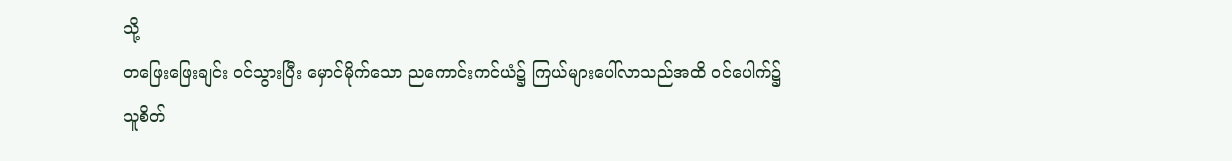သို့
တဖြေးဖြေးချင်း ဝင်သွားပြီး မှောင်မိုက်သော ညကောင်းကင်ယံ၌ ကြယ်များပေါ်လာသည်အထိ ဝင်ပေါက်၌
သူစိတ်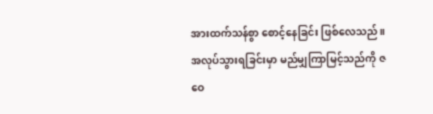အားထက်သန်စွာ စောင့်နေခြင်း ဖြစ်လေသည်။
အလုပ်သွားရခြင်းမှာ မည်မျှကြာမြင့်သည်ကို ဇဝေ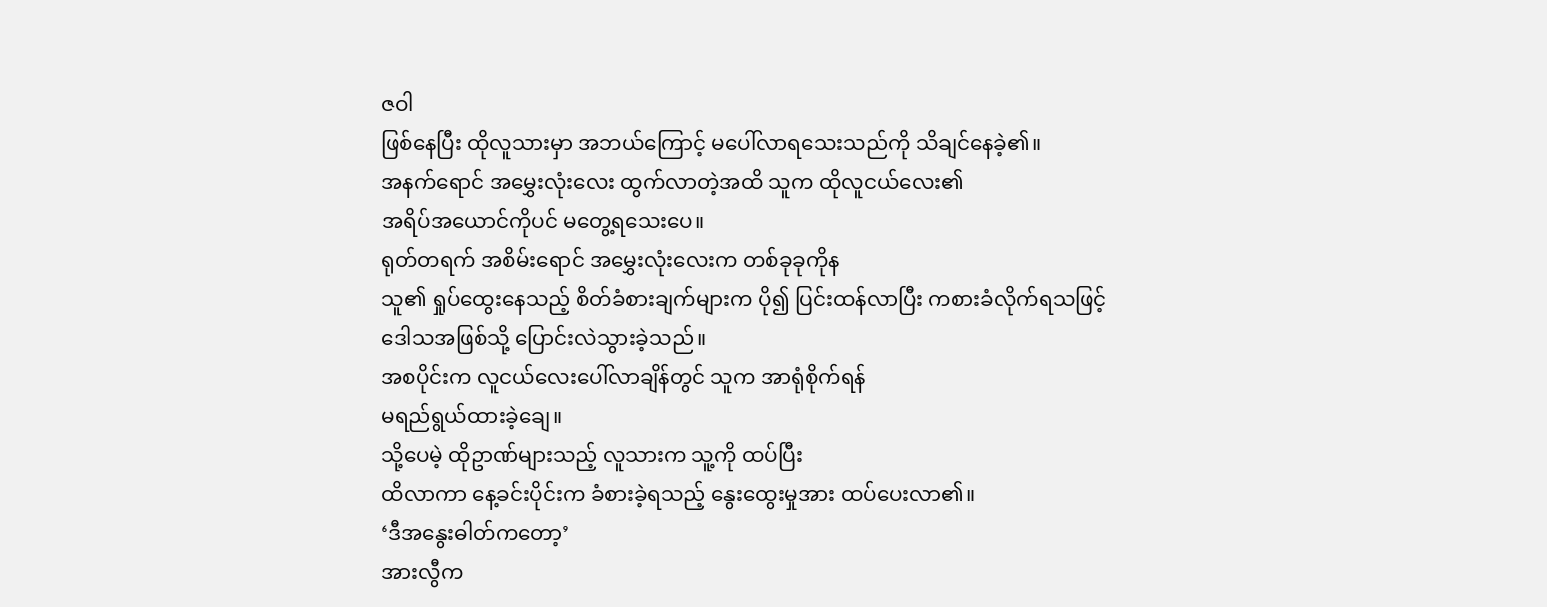ဇဝါ
ဖြစ်နေပြီး ထိုလူသားမှာ အဘယ်ကြောင့် မပေါ်လာရသေးသည်ကို သိချင်နေခဲ့၏။
အနက်ရောင် အမွှေးလုံးလေး ထွက်လာတဲ့အထိ သူက ထိုလူငယ်လေး၏
အရိပ်အယောင်ကိုပင် မတွေ့ရသေးပေ။
ရုတ်တရက် အစိမ်းရောင် အမွှေးလုံးလေးက တစ်ခုခုကိုန
သူ၏ ရှုပ်ထွေးနေသည့် စိတ်ခံစားချက်များက ပို၍ ပြင်းထန်လာပြီး ကစားခံလိုက်ရသဖြင့်
ဒေါသအဖြစ်သို့ ပြောင်းလဲသွားခဲ့သည်။
အစပိုင်းက လူငယ်လေးပေါ်လာချိန်တွင် သူက အာရုံစိုက်ရန်
မရည်ရွယ်ထားခဲ့ချေ။
သို့ပေမဲ့ ထိုဥာဏ်များသည့် လူသားက သူ့ကို ထပ်ပြီး
ထိလာကာ နေ့ခင်းပိုင်းက ခံစားခဲ့ရသည့် နွေးထွေးမှုအား ထပ်ပေးလာ၏။
‘ဒီအနွေးဓါတ်ကတော့’
အားလွီက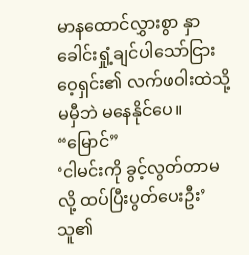မာနထောင်လွှားစွာ နှာခေါင်းရှုံ့ချင်ပါသော်ငြား
ဝေ့ရှင်း၏ လက်ဖဝါးထဲသို့ မမှီဘဲ မနေနိုင်ပေ။
“မြောင်”
‘ငါမင်းကို ခွင့်လွတ်တာမလို့ ထပ်ပြီးပွတ်ပေးဦး’
သူ၏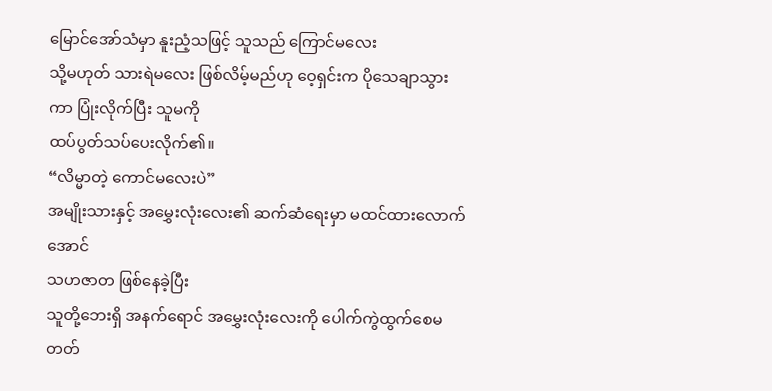မြောင်အော်သံမှာ နူးညံ့သဖြင့် သူသည် ကြောင်မလေး
သို့မဟုတ် သားရဲမလေး ဖြစ်လိမ့်မည်ဟု ဝေ့ရှင်းက ပိုသေချာသွားကာ ပြုံးလိုက်ပြီး သူမကို
ထပ်ပွတ်သပ်ပေးလိုက်၏။
“လိမ္မာတဲ့ ကောင်မလေးပဲ”
အမျိုးသားနှင့် အမွှေးလုံးလေး၏ ဆက်ဆံရေးမှာ မထင်ထားလောက်အောင်
သဟဇာတ ဖြစ်နေခဲ့ပြီး
သူတို့ဘေးရှိ အနက်ရောင် အမွှေးလုံးလေးကို ပေါက်ကွဲထွက်စေမတတ်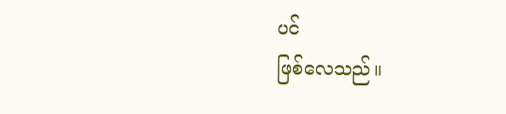ပင်
ဖြစ်လေသည်။